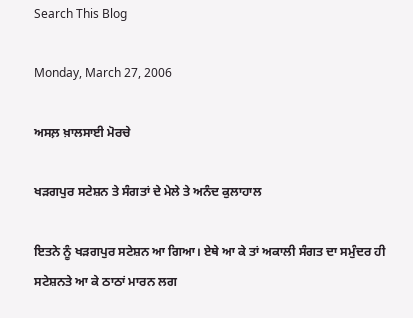Search This Blog

Monday, March 27, 2006

ਅਸਲ਼ ਖ਼ਾਲਸਾਈ ਮੋਰਚੇ

ਖੜਗਪੁਰ ਸਟੇਸ਼ਨ ਤੇ ਸੰਗਤਾਂ ਦੇ ਮੇਲੇ ਤੇ ਅਨੰਦ ਕੁਲਾਹਾਲ

ਇਤਨੇ ਨੂੰ ਖੜਗਪੁਰ ਸਟੇਸ਼ਨ ਆ ਗਿਆ। ਏਥੇ ਆ ਕੇ ਤਾਂ ਅਕਾਲੀ ਸੰਗਤ ਦਾ ਸਮੁੰਦਰ ਹੀ ਸਟੇਸ਼ਨਤੇ ਆ ਕੇ ਠਾਠਾਂ ਮਾਰਨ ਲਗ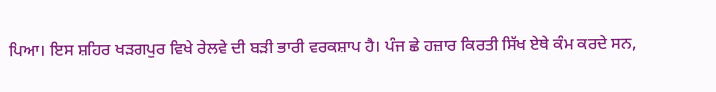ਪਿਆ। ਇਸ ਸ਼ਹਿਰ ਖੜਗਪੁਰ ਵਿਖੇ ਰੇਲਵੇ ਦੀ ਬੜੀ ਭਾਰੀ ਵਰਕਸ਼ਾਪ ਹੈ। ਪੰਜ ਛੇ ਹਜ਼ਾਰ ਕਿਰਤੀ ਸਿੱਖ ਏਥੇ ਕੰਮ ਕਰਦੇ ਸਨ,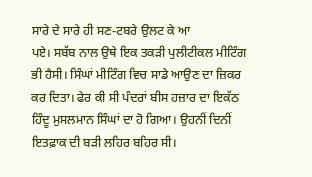ਸਾਰੇ ਦੇ ਸਾਰੇ ਹੀ ਸਣ-ਟਬਰੇ ਉਲਟ ਕੇ ਆ
ਪਏ। ਸਬੱਬ ਨਾਲ ਉਥੇ ਇਕ ਤਕੜੀ ਪੁਲੀਟੀਕਲ ਮੀਟਿੰਗ ਭੀ ਹੈਸੀ। ਸਿੰਘਾਂ ਮੀਟਿੰਗ ਵਿਚ ਸਾਡੇ ਆਉਣ ਦਾ ਜ਼ਿਕਰ ਕਰ ਦਿਤਾ। ਫੇਰ ਕੀ ਸੀ ਪੰਦਰਾਂ ਬੀਸ ਹਜ਼ਾਰ ਦਾ ਇਕੱਠ ਹਿੰਦੂ ਮੁਸਲਮਾਨ ਸਿੰਘਾਂ ਦਾ ਹੋ ਗਿਆ। ਉਹਨੀਂ ਦਿਨੀਂ ਇਤਫ਼ਾਕ ਦੀ ਬੜੀ ਲਹਿਰ ਬਹਿਰ ਸੀ।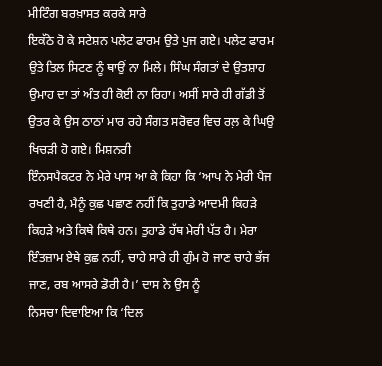ਮੀਟਿੰਗ ਬਰਖ਼ਾਸਤ ਕਰਕੇ ਸਾਰੇ
ਇਕੱਠੇ ਹੋ ਕੇ ਸਟੇਸ਼ਨ ਪਲੇਟ ਫਾਰਮ ਉਤੇ ਪੁਜ ਗਏ। ਪਲੇਟ ਫਾਰਮ ਉਤੇ ਤਿਲ ਸਿਟਣ ਨੂੰ ਥਾਉਂ ਨਾ ਮਿਲੇ। ਸਿੰਘ ਸੰਗਤਾਂ ਦੇ ਉਤਸ਼ਾਹ ਉਮਾਹ ਦਾ ਤਾਂ ਅੰਤ ਹੀ ਕੋਈ ਨਾ ਰਿਹਾ। ਅਸੀਂ ਸਾਰੇ ਹੀ ਗੱਡੀ ਤੋਂ ਉਤਰ ਕੇ ਉਸ ਠਾਠਾਂ ਮਾਰ ਰਹੇ ਸੰਗਤ ਸਰੋਵਰ ਵਿਚ ਰਲ਼ ਕੇ ਘਿਉ ਖਿਚੜੀ ਹੋ ਗਏ। ਮਿਸ਼ਨਰੀ
ਇੰਨਸਪੈਕਟਰ ਨੇ ਮੇਰੇ ਪਾਸ ਆ ਕੇ ਕਿਹਾ ਕਿ ‘ਆਪ ਨੇ ਮੇਰੀ ਪੈਜ ਰਖਣੀ ਹੈ, ਮੈਨੂੰ ਕੁਛ ਪਛਾਣ ਨਹੀਂ ਕਿ ਤੁਹਾਡੇ ਆਦਮੀ ਕਿਹੜੇ ਕਿਹੜੇ ਅਤੇ ਕਿਥੇ ਕਿਥੇ ਹਨ। ਤੁਹਾਡੇ ਹੱਥ ਮੇਰੀ ਪੱਤ ਹੈ। ਮੇਰਾ ਇੰਤਜ਼ਾਮ ਏਥੇ ਕੁਛ ਨਹੀਂ, ਚਾਹੇ ਸਾਰੇ ਹੀ ਗੁੰਮ ਹੋ ਜਾਣ ਚਾਹੇ ਭੱਜ ਜਾਣ, ਰਬ ਆਸਰੇ ਡੋਰੀ ਹੈ।’ ਦਾਸ ਨੇ ਉਸ ਨੂੰ
ਨਿਸਚਾ ਦਿਵਾਇਆ ਕਿ ‘ਦਿਲ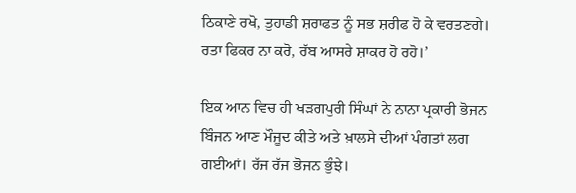ਠਿਕਾਣੇ ਰਖੋ, ਤੁਹਾਡੀ ਸ਼ਰਾਫਤ ਨੂੰ ਸਭ ਸ਼ਰੀਫ ਹੋ ਕੇ ਵਰਤਣਗੇ। ਰਤਾ ਫਿਕਰ ਨਾ ਕਰੋ, ਰੱਬ ਆਸਰੇ ਸ਼ਾਕਰ ਹੋ ਰਹੋ।’

ਇਕ ਆਨ ਵਿਚ ਹੀ ਖੜਗਪੁਰੀ ਸਿੰਘਾਂ ਨੇ ਨਾਨਾ ਪ੍ਰਕਾਰੀ ਭੋਜਨ ਬਿੰਜਨ ਆਣ ਮੌਜੂਦ ਕੀਤੇ ਅਤੇ ਖ਼ਾਲਸੇ ਦੀਆਂ ਪੰਗਤਾਂ ਲਗ ਗਈਆਂ। ਰੱਜ ਰੱਜ ਭੋਜਨ ਭੁੰਝੇ।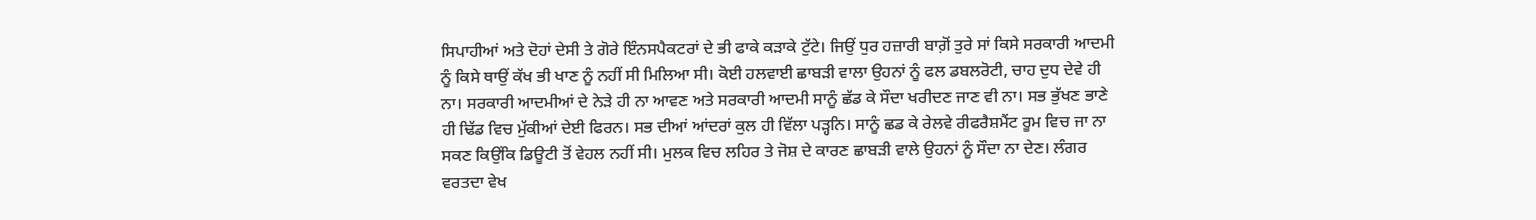ਸਿਪਾਹੀਆਂ ਅਤੇ ਦੋਹਾਂ ਦੇਸੀ ਤੇ ਗੋਰੇ ਇੰਨਸਪੈਕਟਰਾਂ ਦੇ ਭੀ ਫਾਕੇ ਕੜਾਕੇ ਟੁੱਟੇ। ਜਿਉਂ ਧੁਰ ਹਜ਼ਾਰੀ ਬਾਗ਼ੋਂ ਤੁਰੇ ਸਾਂ ਕਿਸੇ ਸਰਕਾਰੀ ਆਦਮੀ ਨੂੰ ਕਿਸੇ ਥਾਉਂ ਕੱਖ ਭੀ ਖਾਣ ਨੂੰ ਨਹੀਂ ਸੀ ਮਿਲਿਆ ਸੀ। ਕੋਈ ਹਲਵਾਈ ਛਾਬੜੀ ਵਾਲਾ ਉਹਨਾਂ ਨੂੰ ਫਲ ਡਬਲਰੋਟੀ, ਚਾਹ ਦੁਧ ਦੇਵੇ ਹੀ ਨਾ। ਸਰਕਾਰੀ ਆਦਮੀਆਂ ਦੇ ਨੇੜੇ ਹੀ ਨਾ ਆਵਣ ਅਤੇ ਸਰਕਾਰੀ ਆਦਮੀ ਸਾਨੂੰ ਛੱਡ ਕੇ ਸੌਦਾ ਖਰੀਦਣ ਜਾਣ ਵੀ ਨਾ। ਸਭ ਭੁੱਖਣ ਭਾਣੇ ਹੀ ਢਿੱਡ ਵਿਚ ਮੁੱਕੀਆਂ ਦੇਈ ਫਿਰਨ। ਸਭ ਦੀਆਂ ਆਂਦਰਾਂ ਕੁਲ ਹੀ ਵਿੱਲਾ ਪੜ੍ਹਨਿ। ਸਾਨੂੰ ਛਡ ਕੇ ਰੇਲਵੇ ਰੀਫਰੈਸ਼ਮੈਂਟ ਰੂਮ ਵਿਚ ਜਾ ਨਾ ਸਕਣ ਕਿਉਂਕਿ ਡਿਊਟੀ ਤੋਂ ਵੇਹਲ ਨਹੀਂ ਸੀ। ਮੁਲਕ ਵਿਚ ਲਹਿਰ ਤੇ ਜੋਸ਼ ਦੇ ਕਾਰਣ ਛਾਬੜੀ ਵਾਲੇ ਉਹਨਾਂ ਨੂੰ ਸੌਦਾ ਨਾ ਦੇਣ। ਲੰਗਰ ਵਰਤਦਾ ਵੇਖ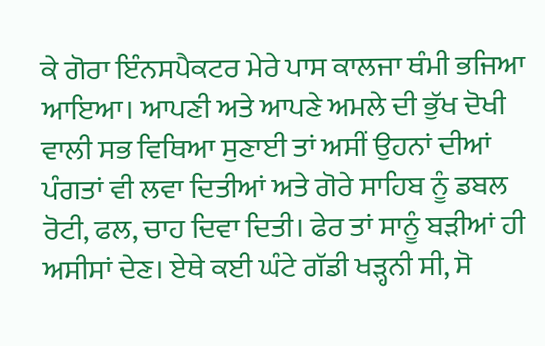ਕੇ ਗੋਰਾ ਇੰਨਸਪੈਕਟਰ ਮੇਰੇ ਪਾਸ ਕਾਲਜਾ ਥੰਮੀ ਭਜਿਆ ਆਇਆ। ਆਪਣੀ ਅਤੇ ਆਪਣੇ ਅਮਲੇ ਦੀ ਭੁੱਖ ਦੋਖੀ ਵਾਲੀ ਸਭ ਵਿਥਿਆ ਸੁਣਾਈ ਤਾਂ ਅਸੀਂ ਉਹਨਾਂ ਦੀਆਂ ਪੰਗਤਾਂ ਵੀ ਲਵਾ ਦਿਤੀਆਂ ਅਤੇ ਗੋਰੇ ਸਾਹਿਬ ਨੂੰ ਡਬਲ ਰੋਟੀ, ਫਲ, ਚਾਹ ਦਿਵਾ ਦਿਤੀ। ਫੇਰ ਤਾਂ ਸਾਨੂੰ ਬੜੀਆਂ ਹੀ ਅਸੀਸਾਂ ਦੇਣ। ਏਥੇ ਕਈ ਘੰਟੇ ਗੱਡੀ ਖੜ੍ਹਨੀ ਸੀ, ਸੋ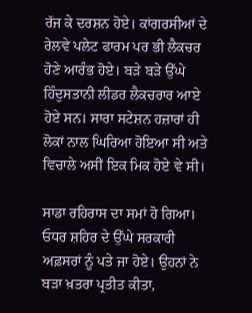ਰੱਜ ਕੇ ਦਰਸ਼ਨ ਹੋਏ। ਕਾਂਗਰਸੀਆਂ ਦੇ ਰੇਲਵੇ ਪਲੇਟ ਫਾਰਮ ਪਰ ਭੀ ਲੈਕਚਰ ਹੋਣੇ ਆਰੰਭ ਹੋਏ। ਬੜੇ ਬੜੇ ਉੱਘੇ ਹਿੰਦੁਸਤਾਨੀ ਲੀਡਰ ਲੈਕਚਰਾਰ ਆਏ ਹੋਏ ਸਨ। ਸਾਰਾ ਸਟੇਸ਼ਨ ਹਜ਼ਾਰਾਂ ਹੀ ਲੋਕਾਂ ਨਾਲ ਘਿਰਿਆ ਹੋਇਆ ਸੀ ਅਤੇ ਵਿਚਾਲੇ ਅਸੀਂ ਇਕ ਮਿਕ ਹੋਏ ਵੇ ਸੀ।

ਸਾਡਾ ਰਹਿਰਾਸ ਦਾ ਸਮਾਂ ਹੋ ਗਿਆ। ਓਧਰ ਸ਼ਹਿਰ ਦੇ ਉੱਘੇ ਸਰਕਾਰੀ ਅਫ਼ਸਰਾਂ ਨੂੰ ਪਤੇ ਜਾ ਹੋਏ। ਉਹਨਾਂ ਨੇ ਬੜਾ ਖ਼ਤਰਾ ਪ੍ਰਤੀਤ ਕੀਤਾ,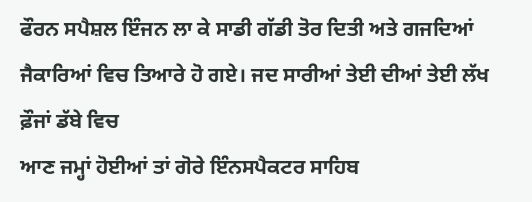ਫੌਰਨ ਸਪੈਸ਼ਲ ਇੰਜਨ ਲਾ ਕੇ ਸਾਡੀ ਗੱਡੀ ਤੋਰ ਦਿਤੀ ਅਤੇ ਗਜਦਿਆਂ ਜੈਕਾਰਿਆਂ ਵਿਚ ਤਿਆਰੇ ਹੋ ਗਏ। ਜਦ ਸਾਰੀਆਂ ਤੇਈ ਦੀਆਂ ਤੇਈ ਲੱਖ ਫ਼ੌਜਾਂ ਡੱਬੇ ਵਿਚ
ਆਣ ਜਮ੍ਹਾਂ ਹੋਈਆਂ ਤਾਂ ਗੋਰੇ ਇੰਨਸਪੈਕਟਰ ਸਾਹਿਬ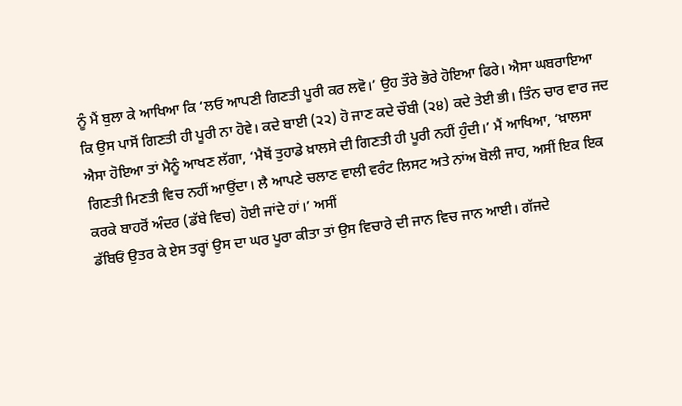ਨੂੰ ਮੈਂ ਬੁਲਾ ਕੇ ਆਖਿਆ ਕਿ ‘ਲਓ ਆਪਣੀ ਗਿਣਤੀ ਪੂਰੀ ਕਰ ਲਵੋ।’ ਉਹ ਤੌਰੇ ਭੋਰੇ ਹੋਇਆ ਫਿਰੇ। ਐਸਾ ਘਬਰਾਇਆ ਕਿ ਉਸ ਪਾਸੋਂ ਗਿਣਤੀ ਹੀ ਪੂਰੀ ਨਾ ਹੋਵੇ। ਕਦੇ ਬਾਈ (੨੨) ਹੋ ਜਾਣ ਕਦੇ ਚੌਬੀ (੨੪) ਕਦੇ ਤੇਈ ਭੀ। ਤਿੰਨ ਚਾਰ ਵਾਰ ਜਦ
ਐਸਾ ਹੋਇਆ ਤਾਂ ਮੈਨੂੰ ਆਖਣ ਲੱਗਾ, ‘ਮੈਥੋਂ ਤੁਹਾਡੇ ਖ਼ਾਲਸੇ ਦੀ ਗਿਣਤੀ ਹੀ ਪੂਰੀ ਨਹੀਂ ਹੁੰਦੀ।’ ਮੈਂ ਆਖਿਆ, ‘ਖ਼ਾਲਸਾ ਗਿਣਤੀ ਮਿਣਤੀ ਵਿਚ ਨਹੀਂ ਆਉਂਦਾ। ਲੈ ਆਪਣੇ ਚਲਾਣ ਵਾਲੀ ਵਰੰਟ ਲਿਸਟ ਅਤੇ ਨਾਂਅ ਬੋਲੀ ਜਾਹ, ਅਸੀਂ ਇਕ ਇਕ ਕਰਕੇ ਬਾਹਰੋਂ ਅੰਦਰ (ਡੱਬੇ ਵਿਚ) ਹੋਈ ਜਾਂਦੇ ਹਾਂ।’ ਅਸੀਂ
ਡੱਬਿਓਂ ਉਤਰ ਕੇ ਏਸ ਤਰ੍ਹਾਂ ਉਸ ਦਾ ਘਰ ਪੂਰਾ ਕੀਤਾ ਤਾਂ ਉਸ ਵਿਚਾਰੇ ਦੀ ਜਾਨ ਵਿਚ ਜਾਨ ਆਈ। ਗੱਜਦੇ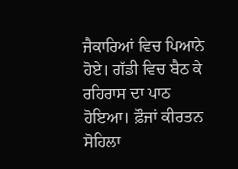ਜੈਕਾਰਿਆਂ ਵਿਚ ਪਿਆਨੇ ਹੋਏ। ਗੱਡੀ ਵਿਚ ਬੈਠ ਕੇ ਰਹਿਰਾਸ ਦਾ ਪਾਠ ਹੋਇਆ। ਫ਼ੌਜਾਂ ਕੀਰਤਨ ਸੋਹਿਲਾ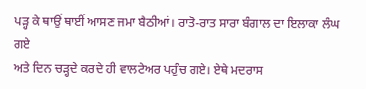ਪੜ੍ਹ ਕੇ ਥਾਉਂ ਥਾਈਂ ਆਸਣ ਜਮਾ ਬੈਠੀਆਂ। ਰਾਤੋ-ਰਾਤ ਸਾਰਾ ਬੰਗਾਲ ਦਾ ਇਲਾਕਾ ਲੰਘ ਗਏ
ਅਤੇ ਦਿਨ ਚੜ੍ਹਦੇ ਕਰਦੇ ਹੀ ਵਾਲਟੇਅਰ ਪਹੁੰਚ ਗਏ। ਏਥੇ ਮਦਰਾਸ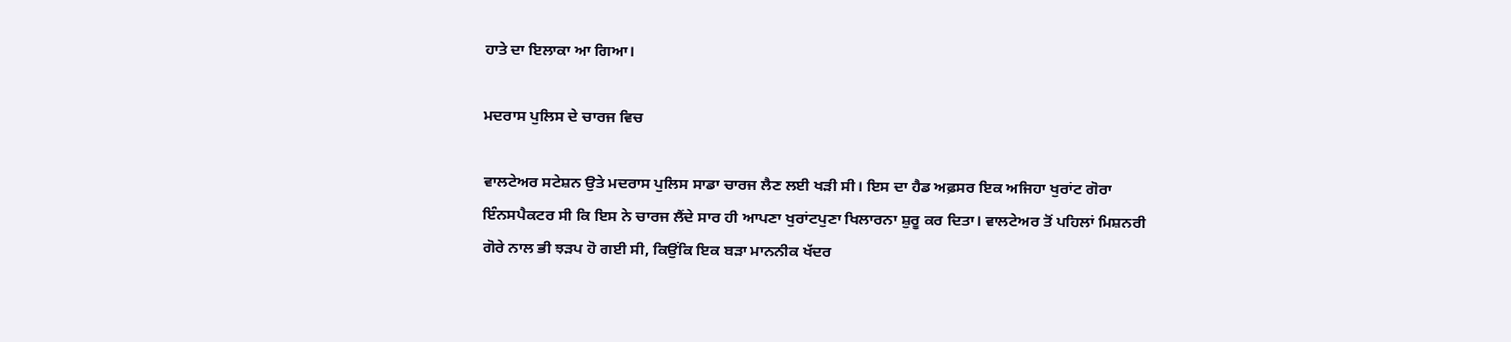ਹਾਤੇ ਦਾ ਇਲਾਕਾ ਆ ਗਿਆ।

ਮਦਰਾਸ ਪੁਲਿਸ ਦੇ ਚਾਰਜ ਵਿਚ

ਵਾਲਟੇਅਰ ਸਟੇਸ਼ਨ ਉਤੇ ਮਦਰਾਸ ਪੁਲਿਸ ਸਾਡਾ ਚਾਰਜ ਲੈਣ ਲਈ ਖੜੀ ਸੀ। ਇਸ ਦਾ ਹੈਡ ਅਫ਼ਸਰ ਇਕ ਅਜਿਹਾ ਖੁਰਾਂਟ ਗੋਰਾ ਇੰਨਸਪੈਕਟਰ ਸੀ ਕਿ ਇਸ ਨੇ ਚਾਰਜ ਲੈਂਦੇ ਸਾਰ ਹੀ ਆਪਣਾ ਖੁਰਾਂਟਪੁਣਾ ਖਿਲਾਰਨਾ ਸ਼ੁਰੂ ਕਰ ਦਿਤਾ। ਵਾਲਟੇਅਰ ਤੋਂ ਪਹਿਲਾਂ ਮਿਸ਼ਨਰੀ ਗੋਰੇ ਨਾਲ ਭੀ ਝੜਪ ਹੋ ਗਈ ਸੀ, ਕਿਉਂਕਿ ਇਕ ਬੜਾ ਮਾਨਨੀਕ ਖੱਦਰ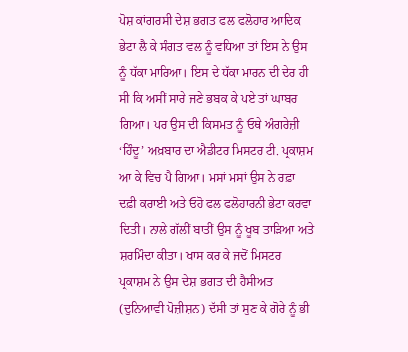ਪੋਸ਼ ਕਾਂਗਰਸੀ ਦੇਸ਼ ਭਗਤ ਫਲ ਫਲੋਹਾਰ ਆਦਿਕ ਭੇਟਾ ਲੈ ਕੇ ਸੰਗਤ ਵਲ ਨੂੰ ਵਧਿਆ ਤਾਂ ਇਸ ਨੇ ਉਸ ਨੂੰ ਧੱਕਾ ਮਾਰਿਆ। ਇਸ ਦੇ ਧੱਕਾ ਮਾਰਨ ਦੀ ਦੇਰ ਹੀ ਸੀ ਕਿ ਅਸੀਂ ਸਾਰੇ ਜਣੇ ਭਬਕ ਕੇ ਪਏ ਤਾਂ ਘਾਬਰ ਗਿਆ। ਪਰ ਉਸ ਦੀ ਕਿਸਮਤ ਨੂੰ ਓਥੇ ਅੰਗਰੇਜ਼ੀ ‘ਹਿੰਦੂ’ ਅਖ਼ਬਾਰ ਦਾ ਐਡੀਟਰ ਮਿਸਟਰ ਟੀ. ਪ੍ਰਕਾਸ਼ਮ ਆ ਕੇ ਵਿਚ ਪੈ ਗਿਆ। ਮਸਾਂ ਮਸਾਂ ਉਸ ਨੇ ਰਫ਼ਾ ਦਫ਼ੀ ਕਰਾਈ ਅਤੇ ਓਹੋ ਫਲ ਫਲੋਹਾਰਨੀ ਭੇਟਾ ਕਰਵਾ ਦਿਤੀ। ਨਾਲੇ ਗੱਲੀਂ ਬਾਤੀਂ ਉਸ ਨੂੰ ਖੂਬ ਤਾੜਿਆ ਅਤੇ ਸ਼ਰਮਿੰਦਾ ਕੀਤਾ। ਖਾਸ ਕਰ ਕੇ ਜਦੋਂ ਮਿਸਟਰ ਪ੍ਰਕਾਸ਼ਮ ਨੇ ਉਸ ਦੇਸ਼ ਭਗਤ ਦੀ ਹੈਸੀਅਤ (ਦੁਨਿਆਵੀ ਪੋਜ਼ੀਸ਼ਨ) ਦੱਸੀ ਤਾਂ ਸੁਣ ਕੇ ਗੋਰੇ ਨੂੰ ਭੀ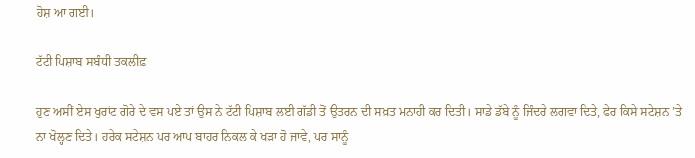ਹੋਸ਼ ਆ ਗਈ।

ਟੱਟੀ ਪਿਸ਼ਾਬ ਸਬੰਧੀ ਤਕਲੀਫ਼

ਹੁਣ ਅਸੀਂ ਏਸ ਖੁਰਾਂਟ ਗੋਰੇ ਦੇ ਵਸ ਪਏ ਤਾਂ ਉਸ ਨੇ ਟੱਟੀ ਪਿਸ਼ਾਬ ਲਈ ਗੱਡੀ ਤੋਂ ਉਤਰਨ ਦੀ ਸਖ਼ਤ ਮਨਾਹੀ ਕਰ ਦਿਤੀ। ਸਾਡੇ ਡੱਬੇ ਨੂੰ ਜਿੰਦਰੇ ਲਗਵਾ ਦਿਤੇ, ਫੇਰ ਕਿਸੇ ਸਟੇਸ਼ਨ ’ਤੇ ਨਾ ਖੋਲ੍ਹਣ ਦਿਤੇ। ਹਰੇਕ ਸਟੇਸ਼ਨ ਪਰ ਆਪ ਬਾਹਰ ਨਿਕਲ ਕੇ ਖੜਾ ਹੋ ਜਾਵੇ, ਪਰ ਸਾਨੂੰ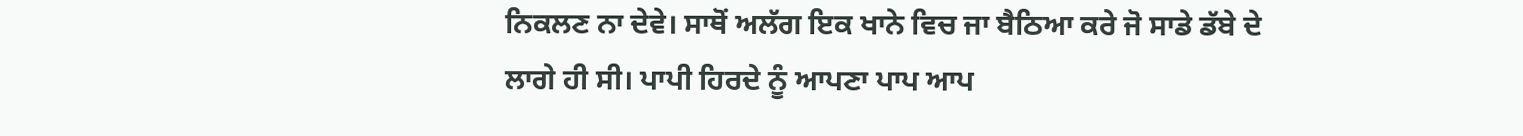ਨਿਕਲਣ ਨਾ ਦੇਵੇ। ਸਾਥੋਂ ਅਲੱਗ ਇਕ ਖਾਨੇ ਵਿਚ ਜਾ ਬੈਠਿਆ ਕਰੇ ਜੋ ਸਾਡੇ ਡੱਬੇ ਦੇ ਲਾਗੇ ਹੀ ਸੀ। ਪਾਪੀ ਹਿਰਦੇ ਨੂੰ ਆਪਣਾ ਪਾਪ ਆਪ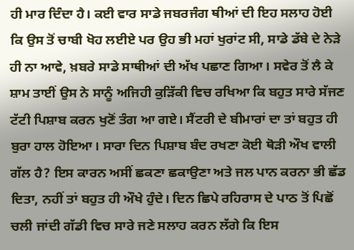ਹੀ ਮਾਰ ਦਿੰਦਾ ਹੈ। ਕਈ ਵਾਰ ਸਾਡੇ ਜਬਰਜੰਗ ਥੀਆਂ ਦੀ ਇਹ ਸਲਾਹ ਹੋਈ ਕਿ ਉਸ ਤੋਂ ਚਾਬੀ ਖੋਹ ਲਈਏ ਪਰ ਉਹ ਭੀ ਮਹਾਂ ਖੁਰਾਂਟ ਸੀ, ਸਾਡੇ ਡੱਬੇ ਦੇ ਨੇੜੇ ਹੀ ਨਾ ਆਵੇ, ਖ਼ਬਰੇ ਸਾਡੇ ਸਾਥੀਆਂ ਦੀ ਅੱਖ ਪਛਾਣ ਗਿਆ। ਸਵੇਰ ਤੋਂ ਲੈ ਕੇ ਸ਼ਾਮ ਤਾਈਂ ਉਸ ਨੇ ਸਾਨੂੰ ਅਜਿਹੀ ਕੁੜਿੱਕੀ ਵਿਚ ਰਖਿਆ ਕਿ ਬਹੁਤ ਸਾਰੇ ਸੱਜਣ ਟੱਟੀ ਪਿਸ਼ਾਬ ਕਰਨ ਖੁਣੋਂ ਤੰਗ ਆ ਗਏ। ਸੈਂਟਰੀ ਦੇ ਬੀਮਾਰਾਂ ਦਾ ਤਾਂ ਬਹੁਤ ਹੀ ਬੁਰਾ ਹਾਲ ਹੋਇਆ। ਸਾਰਾ ਦਿਨ ਪਿਸ਼ਾਬ ਬੰਦ ਰਖਣਾ ਕੋਈ ਥੋੜੀ ਔਖ ਵਾਲੀ ਗੱਲ ਹੈ? ਇਸ ਕਾਰਨ ਅਸੀਂ ਛਕਣਾ ਛਕਾਉਣਾ ਅਤੇ ਜਲ ਪਾਨ ਕਰਨਾ ਭੀ ਛੱਡ ਦਿਤਾ, ਨਹੀਂ ਤਾਂ ਬਹੁਤ ਹੀ ਔਖੇ ਹੁੰਦੇ। ਦਿਨ ਛਿਪੇ ਰਹਿਰਾਸ ਦੇ ਪਾਠ ਤੋਂ ਪਿਛੋਂ ਚਲੀ ਜਾਂਦੀ ਗੱਡੀ ਵਿਚ ਸਾਰੇ ਜਣੇ ਸਲਾਹ ਕਰਨ ਲੱਗੇ ਕਿ ਇਸ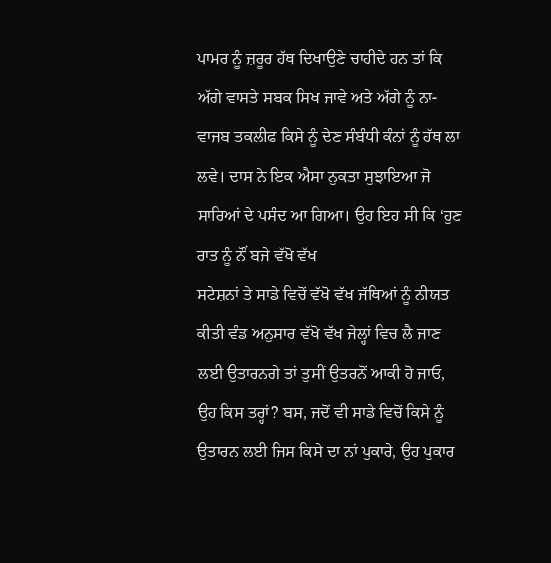ਪਾਮਰ ਨੂੰ ਜ਼ਰੂਰ ਹੱਥ ਦਿਖਾਉਣੇ ਚਾਹੀਦੇ ਹਨ ਤਾਂ ਕਿ ਅੱਗੇ ਵਾਸਤੇ ਸਬਕ ਸਿਖ ਜਾਵੇ ਅਤੇ ਅੱਗੇ ਨੂੰ ਨਾ-ਵਾਜਬ ਤਕਲੀਫ ਕਿਸੇ ਨੂੰ ਦੇਣ ਸੰਬੰਧੀ ਕੰਨਾਂ ਨੂੰ ਹੱਥ ਲਾ ਲਵੇ। ਦਾਸ ਨੇ ਇਕ ਐਸਾ ਨੁਕਤਾ ਸੁਝਾਇਆ ਜੋ ਸਾਰਿਆਂ ਦੇ ਪਸੰਦ ਆ ਗਿਆ। ਉਹ ਇਹ ਸੀ ਕਿ ‘ਹੁਣ ਰਾਤ ਨੂੰ ਨੌਂ ਬਜੇ ਵੱਖੋ ਵੱਖ
ਸਟੇਸ਼ਨਾਂ ਤੇ ਸਾਡੇ ਵਿਚੋਂ ਵੱਖੋ ਵੱਖ ਜੱਥਿਆਂ ਨੂੰ ਨੀਯਤ ਕੀਤੀ ਵੰਡ ਅਨੁਸਾਰ ਵੱਖੋ ਵੱਖ ਜੇਲ੍ਹਾਂ ਵਿਚ ਲੈ ਜਾਣ ਲਈ ਉਤਾਰਨਗੇ ਤਾਂ ਤੁਸੀਂ ਉਤਰਨੋਂ ਆਕੀ ਹੋ ਜਾਓ, ਉਹ ਕਿਸ ਤਰ੍ਹਾਂ? ਬਸ, ਜਦੋਂ ਵੀ ਸਾਡੇ ਵਿਚੋਂ ਕਿਸੇ ਨੂੰ ਉਤਾਰਨ ਲਈ ਜਿਸ ਕਿਸੇ ਦਾ ਨਾਂ ਪੁਕਾਰੇ, ਉਹ ਪੁਕਾਰ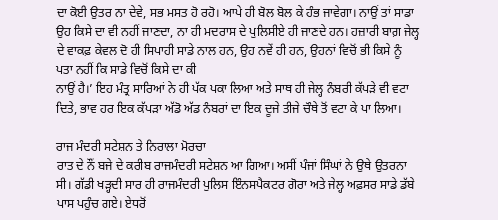ਦਾ ਕੋਈ ਉਤਰ ਨਾ ਦੇਵੇ, ਸਭ ਮਸਤ ਹੋ ਰਹੋ। ਆਪੇ ਹੀ ਬੋਲ ਬੋਲ ਕੇ ਹੰਭ ਜਾਵੇਗਾ। ਨਾਉਂ ਤਾਂ ਸਾਡਾ ਉਹ ਕਿਸੇ ਦਾ ਵੀ ਨਹੀਂ ਜਾਣਦਾ, ਨਾ ਹੀ ਮਦਰਾਸ ਦੇ ਪੁਲਿਸੀਏ ਹੀ ਜਾਣਦੇ ਹਨ। ਹਜ਼ਾਰੀ ਬਾਗ਼ ਜੇਲ੍ਹ ਦੇ ਵਾਕਫ਼ ਕੇਵਲ ਦੋ ਹੀ ਸਿਪਾਹੀ ਸਾਡੇ ਨਾਲ ਹਨ, ਉਹ ਨਵੇਂ ਹੀ ਹਨ, ਉਹਨਾਂ ਵਿਚੋਂ ਭੀ ਕਿਸੇ ਨੂੰ ਪਤਾ ਨਹੀਂ ਕਿ ਸਾਡੇ ਵਿਚੋਂ ਕਿਸੇ ਦਾ ਕੀ
ਨਾਉਂ ਹੈ।’ ਇਹ ਮੰਤ੍ਰ ਸਾਰਿਆਂ ਨੇ ਹੀ ਪੱਕ ਪਕਾ ਲਿਆ ਅਤੇ ਸਾਥ ਹੀ ਜੇਲ੍ਹ ਨੰਬਰੀ ਕੱਪੜੇ ਵੀ ਵਟਾ ਦਿਤੇ, ਭਾਵ ਹਰ ਇਕ ਕੱਪੜਾ ਅੱਡੋ ਅੱਡ ਨੰਬਰਾਂ ਦਾ ਇਕ ਦੂਜੇ ਤੀਜੇ ਚੌਥੇ ਤੋਂ ਵਟਾ ਕੇ ਪਾ ਲਿਆ।

ਰਾਜ ਮੰਦਰੀ ਸਟੇਸ਼ਨ ਤੇ ਨਿਰਾਲਾ ਮੋਰਚਾ
ਰਾਤ ਦੇ ਨੌਂ ਬਜੇ ਦੇ ਕਰੀਬ ਰਾਜਮੰਦਰੀ ਸਟੇਸ਼ਨ ਆ ਗਿਆ। ਅਸੀਂ ਪੰਜਾਂ ਸਿੰਘਾਂ ਨੇ ਉਥੇ ਉਤਰਨਾ ਸੀ। ਗੱਡੀ ਖੜ੍ਹਦੀ ਸਾਰ ਹੀ ਰਾਜਮੰਦਰੀ ਪੁਲਿਸ ਇੰਨਸਪੈਕਟਰ ਗੋਰਾ ਅਤੇ ਜੇਲ੍ਹ ਅਫ਼ਸਰ ਸਾਡੇ ਡੱਬੇ ਪਾਸ ਪਹੁੰਚ ਗਏ। ਏਧਰੋਂ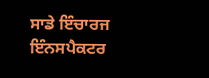ਸਾਡੇ ਇੰਚਾਰਜ ਇੰਨਸਪੈਕਟਰ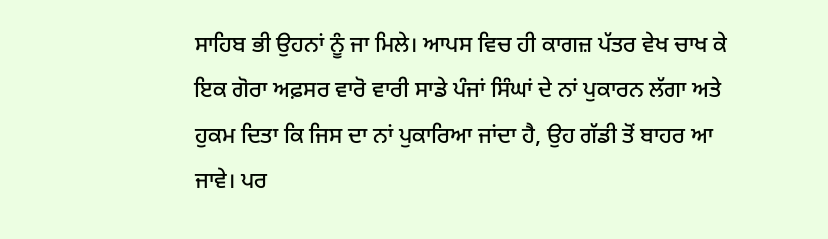ਸਾਹਿਬ ਭੀ ਉਹਨਾਂ ਨੂੰ ਜਾ ਮਿਲੇ। ਆਪਸ ਵਿਚ ਹੀ ਕਾਗਜ਼ ਪੱਤਰ ਵੇਖ ਚਾਖ ਕੇ ਇਕ ਗੋਰਾ ਅਫ਼ਸਰ ਵਾਰੋ ਵਾਰੀ ਸਾਡੇ ਪੰਜਾਂ ਸਿੰਘਾਂ ਦੇ ਨਾਂ ਪੁਕਾਰਨ ਲੱਗਾ ਅਤੇ ਹੁਕਮ ਦਿਤਾ ਕਿ ਜਿਸ ਦਾ ਨਾਂ ਪੁਕਾਰਿਆ ਜਾਂਦਾ ਹੈ, ਉਹ ਗੱਡੀ ਤੋਂ ਬਾਹਰ ਆ ਜਾਵੇ। ਪਰ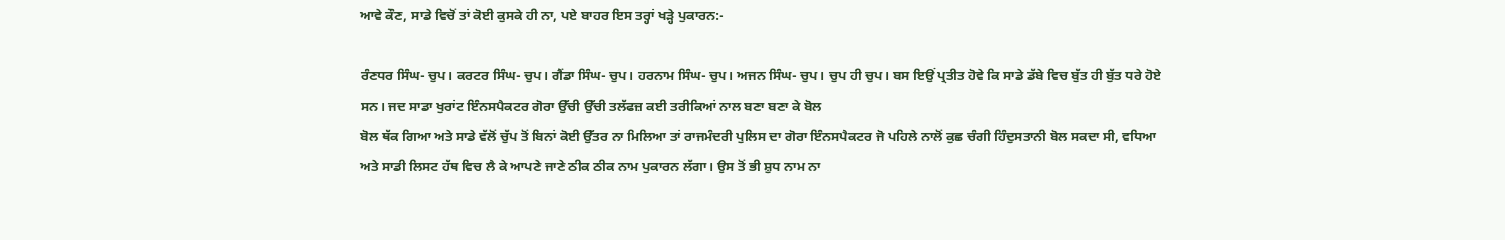ਆਵੇ ਕੌਣ, ਸਾਡੇ ਵਿਚੋਂ ਤਾਂ ਕੋਈ ਕੁਸਕੇ ਹੀ ਨਾ, ਪਏ ਬਾਹਰ ਇਸ ਤਰ੍ਹਾਂ ਖੜ੍ਹੇ ਪੁਕਾਰਨ:-

ਰੰਣਧਰ ਸਿੰਘ- ਚੁਪ। ਕਰਟਰ ਸਿੰਘ- ਚੁਪ। ਗੈਂਡਾ ਸਿੰਘ- ਚੁਪ। ਹਰਨਾਮ ਸਿੰਘ- ਚੁਪ। ਅਜਨ ਸਿੰਘ- ਚੁਪ। ਚੁਪ ਹੀ ਚੁਪ। ਬਸ ਇਉਂ ਪ੍ਰਤੀਤ ਹੋਵੇ ਕਿ ਸਾਡੇ ਡੱਬੇ ਵਿਚ ਬੁੱਤ ਹੀ ਬੁੱਤ ਧਰੇ ਹੋਏ ਸਨ। ਜਦ ਸਾਡਾ ਖੁਰਾਂਟ ਇੰਨਸਪੈਕਟਰ ਗੋਰਾ ਉੱਚੀ ਉੱਚੀ ਤਲੱਫਜ਼ ਕਈ ਤਰੀਕਿਆਂ ਨਾਲ ਬਣਾ ਬਣਾ ਕੇ ਬੋਲ
ਬੋਲ ਥੱਕ ਗਿਆ ਅਤੇ ਸਾਡੇ ਵੱਲੋਂ ਚੁੱਪ ਤੋਂ ਬਿਨਾਂ ਕੋਈ ਉੱਤਰ ਨਾ ਮਿਲਿਆ ਤਾਂ ਰਾਜਮੰਦਰੀ ਪੁਲਿਸ ਦਾ ਗੋਰਾ ਇੰਨਸਪੈਕਟਰ ਜੋ ਪਹਿਲੇ ਨਾਲੋਂ ਕੁਛ ਚੰਗੀ ਹਿੰਦੁਸਤਾਨੀ ਬੋਲ ਸਕਦਾ ਸੀ, ਵਧਿਆ ਅਤੇ ਸਾਡੀ ਲਿਸਟ ਹੱਥ ਵਿਚ ਲੈ ਕੇ ਆਪਣੇ ਜਾਣੇ ਠੀਕ ਠੀਕ ਨਾਮ ਪੁਕਾਰਨ ਲੱਗਾ। ਉਸ ਤੋਂ ਭੀ ਸ਼ੁਧ ਨਾਮ ਨਾ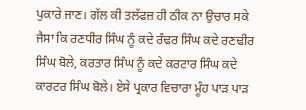ਪੁਕਾਰੇ ਜਾਣ। ਗੱਲ ਕੀ ਤਲੱਫਜ਼ ਹੀ ਠੀਕ ਨਾ ਉਚਾਰ ਸਕੇ ਜੈਸਾ ਕਿ ਰਣਧੀਰ ਸਿੰਘ ਨੂੰ ਕਦੇ ਰੰਢਰ ਸਿੰਘ ਕਦੇ ਰਣਢੀਰ ਸਿੰਘ ਬੋਲੇ, ਕਰਤਾਰ ਸਿੰਘ ਨੂੰ ਕਦੇ ਕਰਟਾਰ ਸਿੰਘ ਕਦੇ ਕਾਰਟਰ ਸਿੰਘ ਬੋਲੇ। ਏਸੇ ਪ੍ਰਕਾਰ ਵਿਚਾਰਾ ਮੂੰਹ ਪਾੜ ਪਾੜ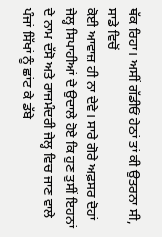ਥੱਕ ਰਿਹਾ। ਅਸੀਂ ਗੱਡੀਓਂ ਹੇਠਾਂ ਤਾਂ ਕੀ ਉਤਰਨਾ ਸੀ, ਸਾਡੇ ਵਿਚੋਂ
ਕੋਈ ਆਵਾਜ਼ ਹੀ ਨਾ ਦੇਵੇ। ਸਾਰੇ ਗੋਰੇ ਅਫ਼ਸਰ ਦੋਹਾਂ ਜੇਲ੍ਹ ਸਿਪਾਹੀਆਂ ਦੇ ਉਦਾਲੇ ਹੋਏ ਕਿ ਹੁਣ ਤੁਸੀਂ ਇਹਨਾਂ ਦੇ ਨਾਮ ਦੱਸੋ ਅਤੇ ਰਾਜਮੰਦਰੀ ਜੇਲ੍ਹ ਵਿਚ ਜਾਣ ਵਾਲੇ ਪੰਜਾਂ ਸਿੱਖਾਂ ਨੂੰ ਛਾਂਟ ਕੇ ਡੱਬੇ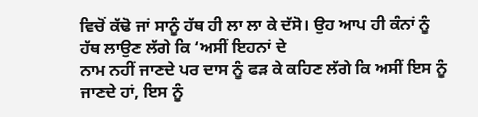ਵਿਚੋਂ ਕੱਢੋ ਜਾਂ ਸਾਨੂੰ ਹੱਥ ਹੀ ਲਾ ਲਾ ਕੇ ਦੱਸੋ। ਉਹ ਆਪ ਹੀ ਕੰਨਾਂ ਨੂੰ ਹੱਥ ਲਾਉਣ ਲੱਗੇ ਕਿ ‘ਅਸੀਂ ਇਹਨਾਂ ਦੇ
ਨਾਮ ਨਹੀਂ ਜਾਣਦੇ ਪਰ ਦਾਸ ਨੂੰ ਫੜ ਕੇ ਕਹਿਣ ਲੱਗੇ ਕਿ ਅਸੀਂ ਇਸ ਨੂੰ ਜਾਣਦੇ ਹਾਂ, ਇਸ ਨੂੰ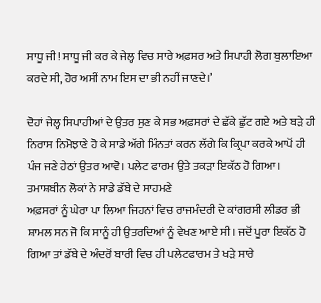ਸਾਧੂ ਜੀ! ਸਾਧੂ ਜੀ ਕਰ ਕੇ ਜੇਲ੍ਹ ਵਿਚ ਸਾਰੇ ਅਫ਼ਸਰ ਅਤੇ ਸਿਪਾਹੀ ਲੋਗ ਬੁਲਾਇਆ ਕਰਦੇ ਸੀ, ਹੋਰ ਅਸੀਂ ਨਾਮ ਇਸ ਦਾ ਭੀ ਨਹੀਂ ਜਾਣਦੇ।’

ਦੋਹਾਂ ਜੇਲ੍ਹ ਸਿਪਾਹੀਆਂ ਦੇ ਉਤਰ ਸੁਣ ਕੇ ਸਭ ਅਫ਼ਸਰਾਂ ਦੇ ਛੱਕੇ ਛੁੱਟ ਗਏ ਅਤੇ ਬੜੇ ਹੀ ਨਿਰਾਸ ਨਿਮੋਝਾਣੇ ਹੋ ਕੇ ਸਾਡੇ ਅੱਗੇ ਮਿੰਨਤਾਂ ਕਰਨ ਲੱਗੇ ਕਿ ਕ੍ਰਿਪਾ ਕਰਕੇ ਆਪੋਂ ਹੀ ਪੰਜ ਜਣੇ ਹੇਠਾਂ ਉਤਰ ਆਵੋ। ਪਲੇਟ ਫਾਰਮ ਉਤੇ ਤਕੜਾ ਇਕੱਠ ਹੋ ਗਿਆ। ਤਮਾਸ਼ਬੀਨ ਲੋਕਾਂ ਨੇ ਸਾਡੇ ਡੱਬੇ ਦੇ ਸਾਹਮਣੇ
ਅਫ਼ਸਰਾਂ ਨੂੰ ਘੇਰਾ ਪਾ ਲਿਆ ਜਿਹਨਾਂ ਵਿਚ ਰਾਜਮੰਦਰੀ ਦੇ ਕਾਂਗਰਸੀ ਲੀਡਰ ਭੀ ਸ਼ਾਮਲ ਸਨ ਜੋ ਕਿ ਸਾਨੂੰ ਹੀ ਉਤਰਦਿਆਂ ਨੂੰ ਵੇਖਣ ਆਏ ਸੀ। ਜਦੋਂ ਪੂਰਾ ਇਕੱਠ ਹੋ ਗਿਆ ਤਾਂ ਡੱਬੇ ਦੇ ਅੰਦਰੋਂ ਬਾਰੀ ਵਿਚ ਹੀ ਪਲੇਟਫਾਰਮ ਤੇ ਖੜੇ ਸਾਰੇ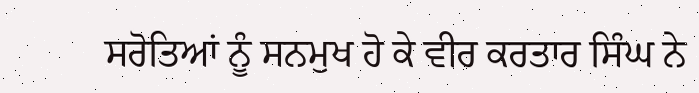ਸਰੋਤਿਆਂ ਨੂੰ ਸਨਮੁਖ ਹੋ ਕੇ ਵੀਰ ਕਰਤਾਰ ਸਿੰਘ ਨੇ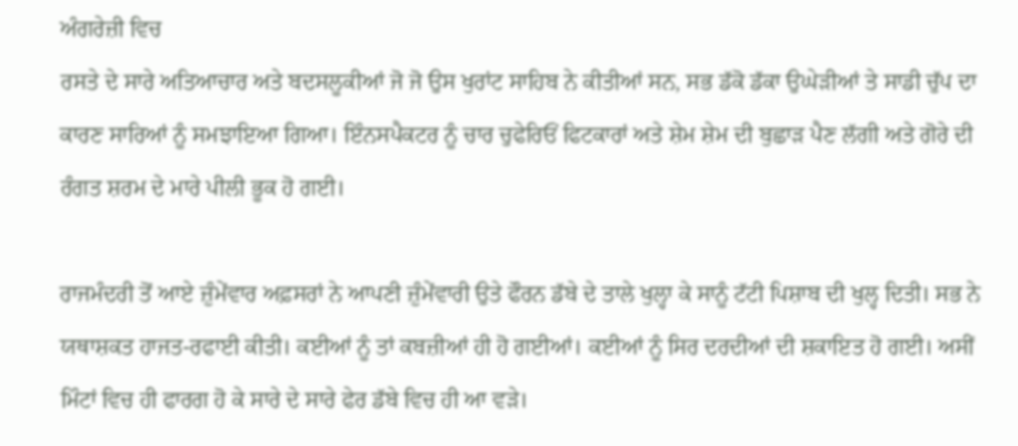ਅੰਗਰੇਜ਼ੀ ਵਿਚ
ਰਸਤੇ ਦੇ ਸਾਰੇ ਅਤਿਆਚਾਰ ਅਤੇ ਬਦਸਲੂਕੀਆਂ ਜੋ ਜੋ ਉਸ ਖੁਰਾਂਟ ਸਾਹਿਬ ਨੇ ਕੀਤੀਆਂ ਸਨ, ਸਭ ਡੱਕੋ ਡੱਕਾ ਉਘੇੜੀਆਂ ਤੇ ਸਾਡੀ ਚੁੱਪ ਦਾ ਕਾਰਣ ਸਾਰਿਆਂ ਨੂੰ ਸਮਝਾਇਆ ਗਿਆ। ਇੰਨਸਪੈਕਟਰ ਨੂੰ ਚਾਰ ਚੁਫੇਰਿਓਂ ਫਿਟਕਾਰਾਂ ਅਤੇ ਸ਼ੇਮ ਸ਼ੇਮ ਦੀ ਬੁਛਾੜ ਪੈਣ ਲੱਗੀ ਅਤੇ ਗੋਰੇ ਦੀ ਰੰਗਤ ਸ਼ਰਮ ਦੇ ਮਾਰੇ ਪੀਲੀ ਭੂਕ ਹੋ ਗਈ।

ਰਾਜਮੰਦਰੀ ਤੋਂ ਆਏ ਜ਼ੁੰਮੇਂਵਾਰ ਅਫ਼ਸਰਾਂ ਨੇ ਆਪਣੀ ਜ਼ੁੰਮੇਂਵਾਰੀ ਉਤੇ ਫੌਰਨ ਡੱਬੇ ਦੇ ਤਾਲੇ ਖੁਲ੍ਹਾ ਕੇ ਸਾਨੂੰ ਟੱਟੀ ਪਿਸ਼ਾਬ ਦੀ ਖੁਲ੍ਹ ਦਿਤੀ। ਸਭ ਨੇ ਯਥਾਸ਼ਕਤ ਹਾਜਤ-ਰਫਾਈ ਕੀਤੀ। ਕਈਆਂ ਨੂੰ ਤਾਂ ਕਬਜ਼ੀਆਂ ਹੀ ਹੋ ਗਈਆਂ। ਕਈਆਂ ਨੂੰ ਸਿਰ ਦਰਦੀਆਂ ਦੀ ਸ਼ਕਾਇਤ ਹੋ ਗਈ। ਅਸੀਂ ਮਿੰਟਾਂ ਵਿਚ ਹੀ ਫਾਰਗ ਹੋ ਕੇ ਸਾਰੇ ਦੇ ਸਾਰੇ ਫੇਰ ਡੱਬੇ ਵਿਚ ਹੀ ਆ ਵੜੇ।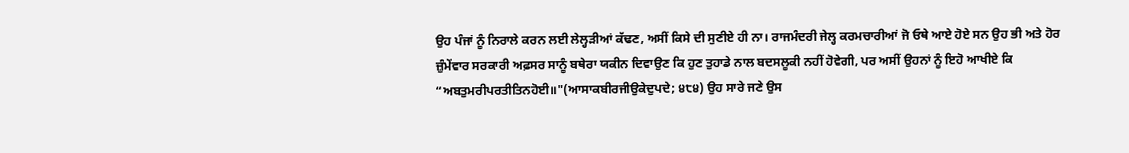ਉਹ ਪੰਜਾਂ ਨੂੰ ਨਿਰਾਲੇ ਕਰਨ ਲਈ ਲੇਲ੍ਹੜੀਆਂ ਕੱਢਣ, ਅਸੀਂ ਕਿਸੇ ਦੀ ਸੁਣੀਏ ਹੀ ਨਾ। ਰਾਜਮੰਦਰੀ ਜੇਲ੍ਹ ਕਰਮਚਾਰੀਆਂ ਜੋ ਓਥੇ ਆਏ ਹੋਏ ਸਨ ਉਹ ਭੀ ਅਤੇ ਹੋਰ ਜ਼ੁੰਮੇਂਵਾਰ ਸਰਕਾਰੀ ਅਫ਼ਸਰ ਸਾਨੂੰ ਬਥੇਰਾ ਯਕੀਨ ਦਿਵਾਉਣ ਕਿ ਹੁਣ ਤੁਹਾਡੇ ਨਾਲ ਬਦਸਲੂਕੀ ਨਹੀਂ ਹੋਵੇਗੀ, ਪਰ ਅਸੀਂ ਉਹਨਾਂ ਨੂੰ ਇਹੋ ਆਖੀਏ ਕਿ “ਅਬਤੁਮਰੀਪਰਤੀਤਿਨਹੋਈ॥"(ਆਸਾਕਬੀਰਜੀਉਕੇਦੁਪਦੇ; ੪੮੪) ਉਹ ਸਾਰੇ ਜਣੇ ਉਸ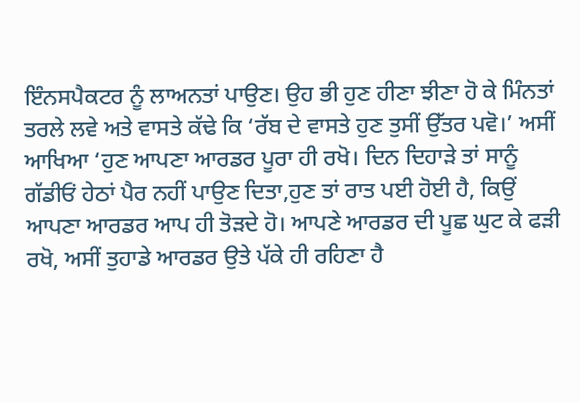ਇੰਨਸਪੈਕਟਰ ਨੂੰ ਲਾਅਨਤਾਂ ਪਾਉਣ। ਉਹ ਭੀ ਹੁਣ ਹੀਣਾ ਝੀਣਾ ਹੋ ਕੇ ਮਿੰਨਤਾਂ ਤਰਲੇ ਲਵੇ ਅਤੇ ਵਾਸਤੇ ਕੱਢੇ ਕਿ ‘ਰੱਬ ਦੇ ਵਾਸਤੇ ਹੁਣ ਤੁਸੀਂ ਉੱਤਰ ਪਵੋ।’ ਅਸੀਂ ਆਖਿਆ ‘ਹੁਣ ਆਪਣਾ ਆਰਡਰ ਪੂਰਾ ਹੀ ਰਖੋ। ਦਿਨ ਦਿਹਾੜੇ ਤਾਂ ਸਾਨੂੰ ਗੱਡੀਓਂ ਹੇਠਾਂ ਪੈਰ ਨਹੀਂ ਪਾਉਣ ਦਿਤਾ,ਹੁਣ ਤਾਂ ਰਾਤ ਪਈ ਹੋਈ ਹੈ, ਕਿਉਂ ਆਪਣਾ ਆਰਡਰ ਆਪ ਹੀ ਤੋੜਦੇ ਹੋ। ਆਪਣੇ ਆਰਡਰ ਦੀ ਪੂਛ ਘੁਟ ਕੇ ਫੜੀ ਰਖੋ, ਅਸੀਂ ਤੁਹਾਡੇ ਆਰਡਰ ਉਤੇ ਪੱਕੇ ਹੀ ਰਹਿਣਾ ਹੈ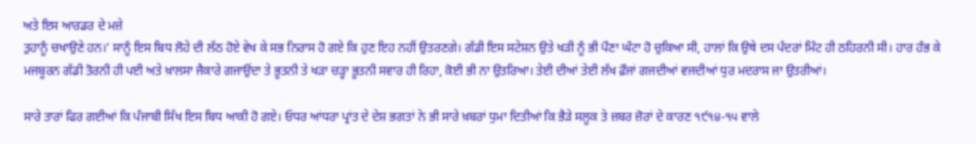ਅਤੇ ਇਸ ਆਰਡਰ ਦੇ ਮਜ਼ੇ
ਤੁਹਾਨੂੰ ਚਖਾਉਣੇ ਹਨ।’ ਸਾਨੂੰ ਇਸ ਬਿਧ ਲੋਹੇ ਦੀ ਲੱਠ ਹੋਏ ਵੇਖ ਕੇ ਸਭ ਨਿਰਾਸ ਹੋ ਗਏ ਕਿ ਹੁਣ ਇਹ ਨਹੀਂ ਉਤਰਣਗੇ। ਗੱਡੀ ਇਸ ਸਟੇਸ਼ਨ ਉਤੇ ਖੜੀ ਨੂੰ ਭੀ ਪੌਣਾ ਘੰਟਾ ਹੋ ਚੁਕਿਆ ਸੀ, ਹਾਲਾਂ ਕਿ ਉਥੇ ਦਸ ਪੰਦਰਾਂ ਮਿੰਟ ਹੀ ਠਹਿਰਨੀ ਸੀ। ਹਾਰ ਹੰਭ ਕੇ ਮਜਬੂਰਨ ਗੱਡੀ ਤੋਰਨੀ ਹੀ ਪਈ ਅਤੇ ਖ਼ਾਲਸਾ ਜੈਕਾਰੇ ਗਜਾਉਂਦਾ ਤੇ ਭੂਤਨੀ ਤੇ ਖੜਾ ਚੜ੍ਹਾ ਭੂਤਨੀ ਸਵਾਰ ਹੀ ਰਿਹਾ, ਕੋਈ ਭੀ ਨਾ ਉਤਰਿਆ। ਤੇਈ ਦੀਆਂ ਤੇਈ ਲੱਖ ਫ਼ੌਜਾਂ ਗਜਦੀਆਂ ਵਜਦੀਆਂ ਧੁਰ ਮਦਰਾਸ ਜਾ ਉਤਰੀਆਂ।

ਸਾਰੇ ਤਾਰਾਂ ਫਿਰ ਗਈਆਂ ਕਿ ਪੰਜਾਬੀ ਸਿੱਖ ਇਸ ਬਿਧ ਆਕੀ ਹੋ ਗਏ। ਓਧਰ ਆਂਧਰਾ ਪ੍ਰਾਂਤ ਦੇ ਦੇਸ਼ ਭਗਤਾਂ ਨੇ ਭੀ ਸਾਰੇ ਖ਼ਬਰਾਂ ਧੁਮਾ ਦਿਤੀਆਂ ਕਿ ਭੈੜੇ ਸਲੂਕ ਤੇ ਜ਼ਬਰ ਜ਼ੋਰਾਂ ਦੇ ਕਾਰਣ ੧੯੧੪-੧੫ ਵਾਲੇ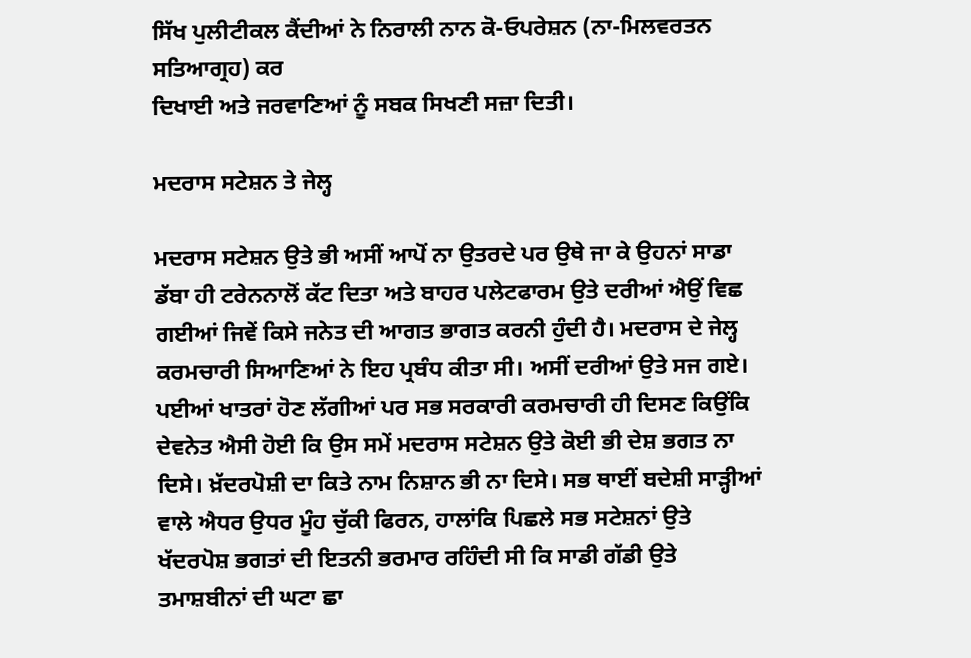ਸਿੱਖ ਪੁਲੀਟੀਕਲ ਕੈਂਦੀਆਂ ਨੇ ਨਿਰਾਲੀ ਨਾਨ ਕੋ-ਓਪਰੇਸ਼ਨ (ਨਾ-ਮਿਲਵਰਤਨ ਸਤਿਆਗ੍ਰਹ) ਕਰ
ਦਿਖਾਈ ਅਤੇ ਜਰਵਾਣਿਆਂ ਨੂੰ ਸਬਕ ਸਿਖਣੀ ਸਜ਼ਾ ਦਿਤੀ।

ਮਦਰਾਸ ਸਟੇਸ਼ਨ ਤੇ ਜੇਲ੍ਹ

ਮਦਰਾਸ ਸਟੇਸ਼ਨ ਉਤੇ ਭੀ ਅਸੀਂ ਆਪੋਂ ਨਾ ਉਤਰਦੇ ਪਰ ਉਥੇ ਜਾ ਕੇ ਉਹਨਾਂ ਸਾਡਾ ਡੱਬਾ ਹੀ ਟਰੇਨਨਾਲੋਂ ਕੱਟ ਦਿਤਾ ਅਤੇ ਬਾਹਰ ਪਲੇਟਫਾਰਮ ਉਤੇ ਦਰੀਆਂ ਐਉਂ ਵਿਛ ਗਈਆਂ ਜਿਵੇਂ ਕਿਸੇ ਜਨੇਤ ਦੀ ਆਗਤ ਭਾਗਤ ਕਰਨੀ ਹੁੰਦੀ ਹੈ। ਮਦਰਾਸ ਦੇ ਜੇਲ੍ਹ ਕਰਮਚਾਰੀ ਸਿਆਣਿਆਂ ਨੇ ਇਹ ਪ੍ਰਬੰਧ ਕੀਤਾ ਸੀ। ਅਸੀਂ ਦਰੀਆਂ ਉਤੇ ਸਜ ਗਏ। ਪਈਆਂ ਖਾਤਰਾਂ ਹੋਣ ਲੱਗੀਆਂ ਪਰ ਸਭ ਸਰਕਾਰੀ ਕਰਮਚਾਰੀ ਹੀ ਦਿਸਣ ਕਿਉਂਕਿ ਦੇਵਨੇਤ ਐਸੀ ਹੋਈ ਕਿ ਉਸ ਸਮੇਂ ਮਦਰਾਸ ਸਟੇਸ਼ਨ ਉਤੇ ਕੋਈ ਭੀ ਦੇਸ਼ ਭਗਤ ਨਾ ਦਿਸੇ। ਖ਼ੱਦਰਪੋਸ਼ੀ ਦਾ ਕਿਤੇ ਨਾਮ ਨਿਸ਼ਾਨ ਭੀ ਨਾ ਦਿਸੇ। ਸਭ ਥਾਈਂ ਬਦੇਸ਼ੀ ਸਾੜ੍ਹੀਆਂ ਵਾਲੇ ਐਧਰ ਉਧਰ ਮੂੰਹ ਚੁੱਕੀ ਫਿਰਨ, ਹਾਲਾਂਕਿ ਪਿਛਲੇ ਸਭ ਸਟੇਸ਼ਨਾਂ ਉਤੇ ਖੱਦਰਪੋਸ਼ ਭਗਤਾਂ ਦੀ ਇਤਨੀ ਭਰਮਾਰ ਰਹਿੰਦੀ ਸੀ ਕਿ ਸਾਡੀ ਗੱਡੀ ਉਤੇ ਤਮਾਸ਼ਬੀਨਾਂ ਦੀ ਘਟਾ ਛਾ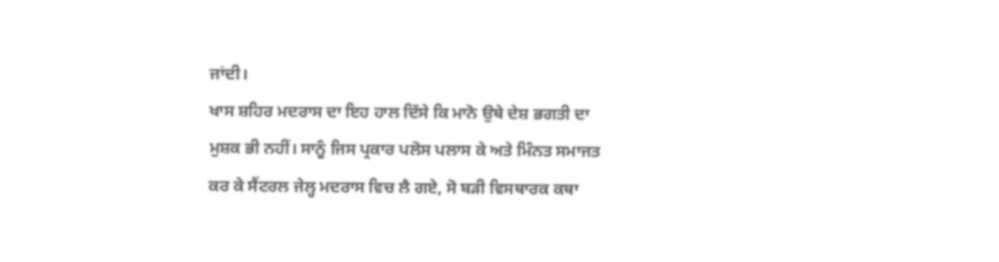ਜਾਂਦੀ।
ਖਾਸ ਸ਼ਹਿਰ ਮਦਰਾਸ ਦਾ ਇਹ ਹਾਲ ਦਿੱਸੇ ਕਿ ਮਾਨੋ ਉਥੇ ਦੇਸ਼ ਭਗਤੀ ਦਾ ਮੁਸ਼ਕ ਭੀ ਨਹੀਂ। ਸਾਨੂੰ ਜਿਸ ਪ੍ਰਕਾਰ ਪਲੋਸ ਪਲਾਸ ਕੇ ਅਤੇ ਮਿੰਨਤ ਸਮਾਜਤ ਕਰ ਕੇ ਸੈਂਟਰਲ ਜੇਲ੍ਹ ਮਦਰਾਸ ਵਿਚ ਲੈ ਗਏ, ਸੋ ਬੜੀ ਵਿਸਥਾਰਕ ਕਥਾ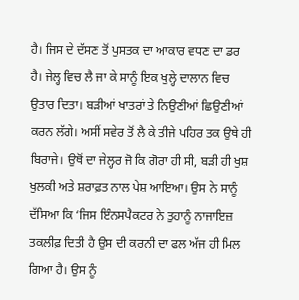ਹੈ। ਜਿਸ ਦੇ ਦੱਸਣ ਤੋਂ ਪੁਸਤਕ ਦਾ ਆਕਾਰ ਵਧਣ ਦਾ ਡਰ ਹੈ। ਜੇਲ੍ਹ ਵਿਚ ਲੈ ਜਾ ਕੇ ਸਾਨੂੰ ਇਕ ਖੁਲ੍ਹੇ ਦਾਲਾਨ ਵਿਚ ਉਤਾਰ ਦਿਤਾ। ਬੜੀਆਂ ਖਾਤਰਾਂ ਤੇ ਨਿਉਣੀਆਂ ਛਿਉਣੀਆਂ ਕਰਨ ਲੱਗੇ। ਅਸੀਂ ਸਵੇਰ ਤੋਂ ਲੈ ਕੇ ਤੀਜੇ ਪਹਿਰ ਤਕ ਉਥੇ ਹੀ ਬਿਰਾਜੇ। ਉਥੋਂ ਦਾ ਜੇਲ੍ਹਰ ਜੋ ਕਿ ਗੋਰਾ ਹੀ ਸੀ, ਬੜੀ ਹੀ ਖੁਸ਼ ਖੁਲਕੀ ਅਤੇ ਸ਼ਰਾਫ਼ਤ ਨਾਲ ਪੇਸ਼ ਆਇਆ। ਉਸ ਨੇ ਸਾਨੂੰ ਦੱਸਿਆ ਕਿ ‘ਜਿਸ ਇੰਨਸਪੈਕਟਰ ਨੇ ਤੁਹਾਨੂੰ ਨਾਜਾਇਜ਼ ਤਕਲੀਫ਼ ਦਿਤੀ ਹੈ ਉਸ ਦੀ ਕਰਨੀ ਦਾ ਫਲ ਅੱਜ ਹੀ ਮਿਲ ਗਿਆ ਹੈ। ਉਸ ਨੂੰ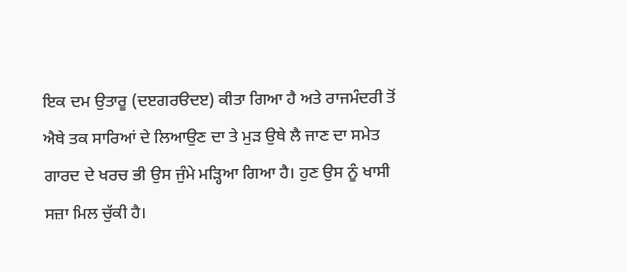ਇਕ ਦਮ ਉਤਾਰੂ (ਦੲਗਰੳਦੲ) ਕੀਤਾ ਗਿਆ ਹੈ ਅਤੇ ਰਾਜਮੰਦਰੀ ਤੋਂ ਐਥੇ ਤਕ ਸਾਰਿਆਂ ਦੇ ਲਿਆਉਣ ਦਾ ਤੇ ਮੁੜ ਉਥੇ ਲੈ ਜਾਣ ਦਾ ਸਮੇਤ ਗਾਰਦ ਦੇ ਖਰਚ ਭੀ ਉਸ ਜੁੰਮੇ ਮੜ੍ਹਿਆ ਗਿਆ ਹੈ। ਹੁਣ ਉਸ ਨੂੰ ਖਾਸੀ ਸਜ਼ਾ ਮਿਲ ਚੁੱਕੀ ਹੈ।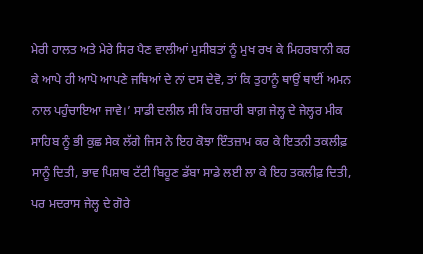ਮੇਰੀ ਹਾਲਤ ਅਤੇ ਮੇਰੇ ਸਿਰ ਪੈਣ ਵਾਲੀਆਂ ਮੁਸੀਬਤਾਂ ਨੂੰ ਮੁਖ ਰਖ ਕੇ ਮਿਹਰਬਾਨੀ ਕਰ ਕੇ ਆਪੇ ਹੀ ਆਪੋ ਆਪਣੇ ਜਥਿਆਂ ਦੇ ਨਾਂ ਦਸ ਦੇਵੋ, ਤਾਂ ਕਿ ਤੁਹਾਨੂੰ ਥਾਉਂ ਥਾਈਂ ਅਮਨ ਨਾਲ ਪਹੁੰਚਾਇਆ ਜਾਵੇ।’ ਸਾਡੀ ਦਲੀਲ ਸੀ ਕਿ ਹਜ਼ਾਰੀ ਬਾਗ਼ ਜੇਲ੍ਹ ਦੇ ਜੇਲ੍ਹਰ ਮੀਕ ਸਾਹਿਬ ਨੂੰ ਭੀ ਕੁਛ ਸੇਕ ਲੱਗੇ ਜਿਸ ਨੇ ਇਹ ਕੋਝਾ ਇੰਤਜ਼ਾਮ ਕਰ ਕੇ ਇਤਨੀ ਤਕਲੀਫ਼ ਸਾਨੂੰ ਦਿਤੀ, ਭਾਵ ਪਿਸ਼ਾਬ ਟੱਟੀ ਬਿਹੂਣ ਡੱਬਾ ਸਾਡੇ ਲਈ ਲਾ ਕੇ ਇਹ ਤਕਲੀਫ਼ ਦਿਤੀ, ਪਰ ਮਦਰਾਸ ਜੇਲ੍ਹ ਦੇ ਗੋਰੇ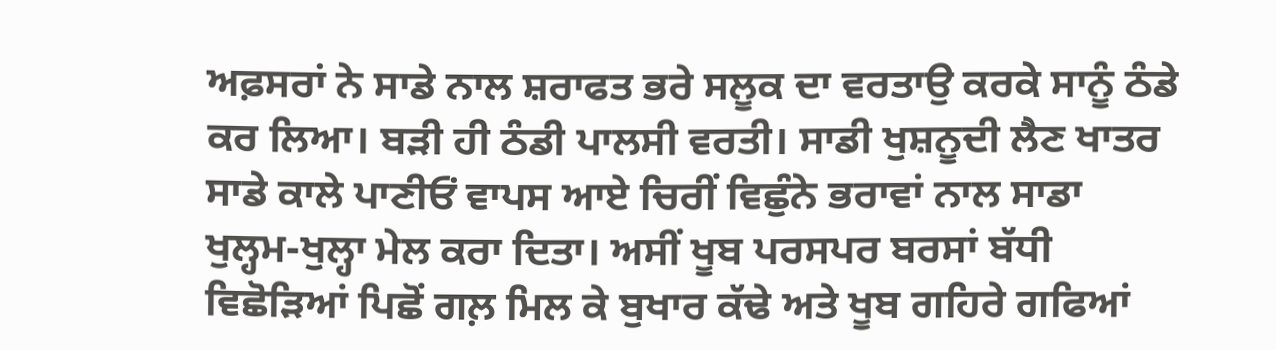ਅਫ਼ਸਰਾਂ ਨੇ ਸਾਡੇ ਨਾਲ ਸ਼ਰਾਫਤ ਭਰੇ ਸਲੂਕ ਦਾ ਵਰਤਾਉ ਕਰਕੇ ਸਾਨੂੰ ਠੰਡੇ ਕਰ ਲਿਆ। ਬੜੀ ਹੀ ਠੰਡੀ ਪਾਲਸੀ ਵਰਤੀ। ਸਾਡੀ ਖੁਸ਼ਨੂਦੀ ਲੈਣ ਖਾਤਰ ਸਾਡੇ ਕਾਲੇ ਪਾਣੀਓਂ ਵਾਪਸ ਆਏ ਚਿਰੀਂ ਵਿਛੁੰਨੇ ਭਰਾਵਾਂ ਨਾਲ ਸਾਡਾ ਖੁਲ੍ਹਮ-ਖੁਲ੍ਹਾ ਮੇਲ ਕਰਾ ਦਿਤਾ। ਅਸੀਂ ਖੂਬ ਪਰਸਪਰ ਬਰਸਾਂ ਬੱਧੀ ਵਿਛੋੜਿਆਂ ਪਿਛੋਂ ਗਲ਼ ਮਿਲ ਕੇ ਬੁਖਾਰ ਕੱਢੇ ਅਤੇ ਖੂਬ ਗਹਿਰੇ ਗਫਿਆਂ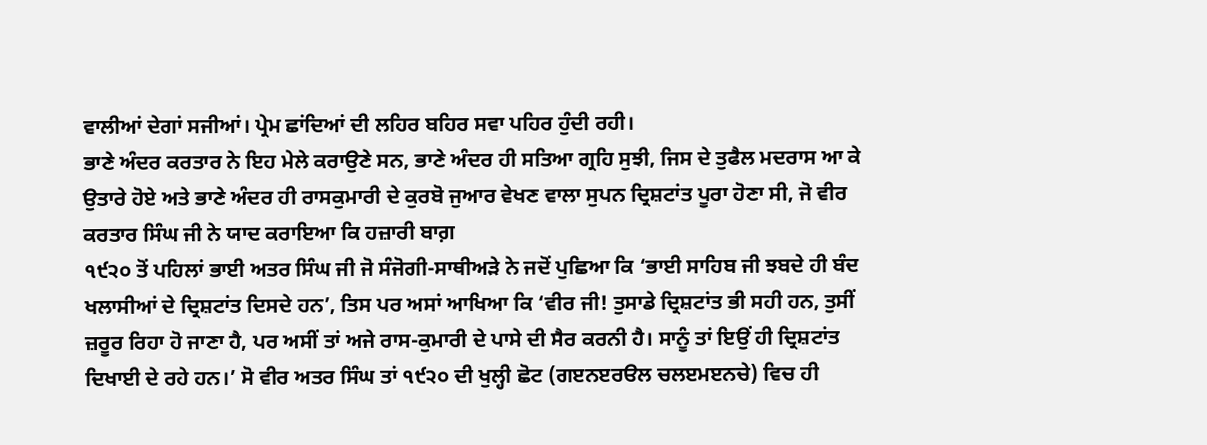ਵਾਲੀਆਂ ਦੇਗਾਂ ਸਜੀਆਂ। ਪ੍ਰੇਮ ਛਾਂਦਿਆਂ ਦੀ ਲਹਿਰ ਬਹਿਰ ਸਵਾ ਪਹਿਰ ਹੁੰਦੀ ਰਹੀ।
ਭਾਣੇ ਅੰਦਰ ਕਰਤਾਰ ਨੇ ਇਹ ਮੇਲੇ ਕਰਾਉਣੇ ਸਨ, ਭਾਣੇ ਅੰਦਰ ਹੀ ਸਤਿਆ ਗ੍ਰਹਿ ਸੁਝੀ, ਜਿਸ ਦੇ ਤੁਫੈਲ ਮਦਰਾਸ ਆ ਕੇ ਉਤਾਰੇ ਹੋਏ ਅਤੇ ਭਾਣੇ ਅੰਦਰ ਹੀ ਰਾਸਕੁਮਾਰੀ ਦੇ ਕੁਰਬੋ ਜੁਆਰ ਵੇਖਣ ਵਾਲਾ ਸੁਪਨ ਦ੍ਰਿਸ਼ਟਾਂਤ ਪੂਰਾ ਹੋਣਾ ਸੀ, ਜੋ ਵੀਰ ਕਰਤਾਰ ਸਿੰਘ ਜੀ ਨੇ ਯਾਦ ਕਰਾਇਆ ਕਿ ਹਜ਼ਾਰੀ ਬਾਗ਼
੧੯੨੦ ਤੋਂ ਪਹਿਲਾਂ ਭਾਈ ਅਤਰ ਸਿੰਘ ਜੀ ਜੋ ਸੰਜੋਗੀ-ਸਾਥੀਅੜੇ ਨੇ ਜਦੋਂ ਪੁਛਿਆ ਕਿ ‘ਭਾਈ ਸਾਹਿਬ ਜੀ ਝਬਦੇ ਹੀ ਬੰਦ ਖਲਾਸੀਆਂ ਦੇ ਦ੍ਰਿਸ਼ਟਾਂਤ ਦਿਸਦੇ ਹਨ’, ਤਿਸ ਪਰ ਅਸਾਂ ਆਖਿਆ ਕਿ ‘ਵੀਰ ਜੀ! ਤੁਸਾਡੇ ਦ੍ਰਿਸ਼ਟਾਂਤ ਭੀ ਸਹੀ ਹਨ, ਤੁਸੀਂ ਜ਼ਰੂਰ ਰਿਹਾ ਹੋ ਜਾਣਾ ਹੈ, ਪਰ ਅਸੀਂ ਤਾਂ ਅਜੇ ਰਾਸ-ਕੁਮਾਰੀ ਦੇ ਪਾਸੇ ਦੀ ਸੈਰ ਕਰਨੀ ਹੈ। ਸਾਨੂੰ ਤਾਂ ਇਉਂ ਹੀ ਦ੍ਰਿਸ਼ਟਾਂਤ ਦਿਖਾਈ ਦੇ ਰਹੇ ਹਨ।’ ਸੋ ਵੀਰ ਅਤਰ ਸਿੰਘ ਤਾਂ ੧੯੨੦ ਦੀ ਖੁਲ੍ਹੀ ਛੋਟ (ਗੲਨੲਰੳਲ ਚਲੲਮੲਨਚੇ) ਵਿਚ ਹੀ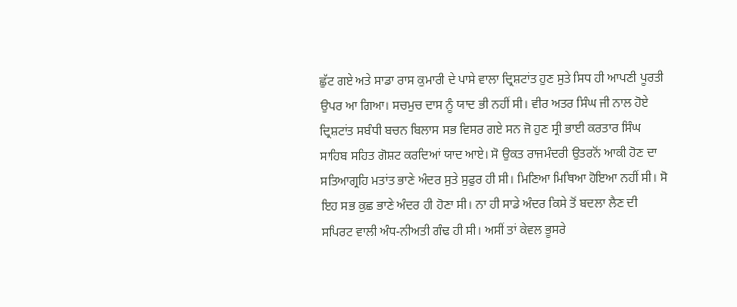ਛੁੱਟ ਗਏ ਅਤੇ ਸਾਡਾ ਰਾਸ ਕੁਮਾਰੀ ਦੇ ਪਾਸੇ ਵਾਲਾ ਦ੍ਰਿਸ਼ਟਾਂਤ ਹੁਣ ਸੁਤੇ ਸਿਧ ਹੀ ਆਪਣੀ ਪੂਰਤੀ ਉਪਰ ਆ ਗਿਆ। ਸਚਮੁਚ ਦਾਸ ਨੂੰ ਯਾਦ ਭੀ ਨਹੀਂ ਸੀ। ਵੀਰ ਅਤਰ ਸਿੰਘ ਜੀ ਨਾਲ ਹੋਏ ਦ੍ਰਿਸ਼ਟਾਂਤ ਸਬੰਧੀ ਬਚਨ ਬਿਲਾਸ ਸਭ ਵਿਸਰ ਗਏ ਸਨ ਜੋ ਹੁਣ ਸ੍ਰੀ ਭਾਈ ਕਰਤਾਰ ਸਿੰਘ ਸਾਹਿਬ ਸਹਿਤ ਗੋਸ਼ਟ ਕਰਦਿਆਂ ਯਾਦ ਆਏ। ਸੋ ਉਕਤ ਰਾਜਮੰਦਰੀ ਉਤਰਨੋਂ ਆਕੀ ਹੋਣ ਦਾ ਸਤਿਆਗ੍ਰਹਿ ਮਤਾਂਤ ਭਾਣੇ ਅੰਦਰ ਸੁਤੇ ਸੁਫੁਰ ਹੀ ਸੀ। ਮਿਣਿਆ ਮਿਥਿਆ ਹੋਇਆ ਨਹੀਂ ਸੀ। ਸੋ ਇਹ ਸਭ ਕੁਛ ਭਾਣੇ ਅੰਦਰ ਹੀ ਹੋਣਾ ਸੀ। ਨਾ ਹੀ ਸਾਡੇ ਅੰਦਰ ਕਿਸੇ ਤੋਂ ਬਦਲਾ ਲੈਣ ਦੀ ਸਪਿਰਟ ਵਾਲੀ ਅੰਧ-ਨੀਅਤੀ ਗੰਢ ਹੀ ਸੀ। ਅਸੀਂ ਤਾਂ ਕੇਵਲ ਭੂਸਰੇ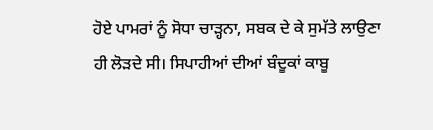ਹੋਏ ਪਾਮਰਾਂ ਨੂੰ ਸੋਧਾ ਚਾੜ੍ਹਨਾ, ਸਬਕ ਦੇ ਕੇ ਸੁਮੱਤੇ ਲਾਉਣਾ ਹੀ ਲੋੜਦੇ ਸੀ। ਸਿਪਾਹੀਆਂ ਦੀਆਂ ਬੰਦੂਕਾਂ ਕਾਬੂ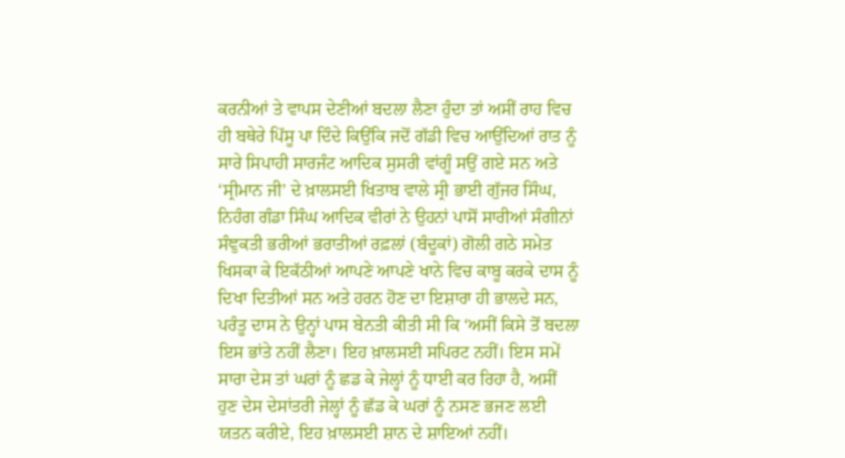ਕਰਨੀਆਂ ਤੇ ਵਾਪਸ ਦੇਣੀਆਂ ਬਦਲਾ ਲੈਣਾ ਹੁੰਦਾ ਤਾਂ ਅਸੀਂ ਰਾਹ ਵਿਚ ਹੀ ਬਥੇਰੇ ਪਿੱਸੂ ਪਾ ਦਿੰਦੇ ਕਿਉਂਕਿ ਜਦੋਂ ਗੱਡੀ ਵਿਚ ਆਉਂਦਿਆਂ ਰਾਤ ਨੂੰ ਸਾਰੇ ਸਿਪਾਹੀ ਸਾਰਜੰਟ ਆਦਿਕ ਸੁਸਰੀ ਵਾਂਗੂੰ ਸਉਂ ਗਏ ਸਨ ਅਤੇ ‘ਸ੍ਰੀਮਾਨ ਜੀ’ ਦੇ ਖ਼ਾਲਸਈ ਖਿਤਾਬ ਵਾਲੇ ਸ੍ਰੀ ਭਾਈ ਗੁੱਜਰ ਸਿੰਘ, ਨਿਹੰਗ ਗੰਡਾ ਸਿੰਘ ਆਦਿਕ ਵੀਰਾਂ ਨੇ ਉਹਨਾਂ ਪਾਸੋਂ ਸਾਰੀਆਂ ਸੰਗੀਨਾਂ ਸੰਞੁਕਤੀ ਭਰੀਆਂ ਭਰਾਤੀਆਂ ਰਫ਼ਲਾਂ (ਬੰਦੂਕਾਂ) ਗੋਲੀ ਗਠੇ ਸਮੇਤ ਖਿਸਕਾ ਕੇ ਇਕੱਠੀਆਂ ਆਪਣੇ ਆਪਣੇ ਖਾਨੇ ਵਿਚ ਕਾਬੂ ਕਰਕੇ ਦਾਸ ਨੂੰ ਦਿਖਾ ਦਿਤੀਆਂ ਸਨ ਅਤੇ ਹਰਨ ਹੋਣ ਦਾ ਇਸ਼ਾਰਾ ਹੀ ਭਾਲਦੇ ਸਨ, ਪਰੰਤੂ ਦਾਸ ਨੇ ਉਨ੍ਹਾਂ ਪਾਸ ਬੇਨਤੀ ਕੀਤੀ ਸੀ ਕਿ ‘ਅਸੀਂ ਕਿਸੇ ਤੋਂ ਬਦਲਾ ਇਸ ਭਾਂਤੇ ਨਹੀਂ ਲੈਣਾ। ਇਹ ਖ਼ਾਲਸਈ ਸਪਿਰਟ ਨਹੀਂ। ਇਸ ਸਮੇਂ ਸਾਰਾ ਦੇਸ ਤਾਂ ਘਰਾਂ ਨੂੰ ਛਡ ਕੇ ਜੇਲ੍ਹਾਂ ਨੂੰ ਧਾਈ ਕਰ ਰਿਹਾ ਹੈ, ਅਸੀਂ ਹੁਣ ਦੇਸ ਦੇਸਾਂਤਰੀ ਜੇਲ੍ਹਾਂ ਨੂੰ ਛੱਡ ਕੇ ਘਰਾਂ ਨੂੰ ਨਸਣ ਭਜਣ ਲਈ ਯਤਨ ਕਰੀਏ, ਇਹ ਖ਼ਾਲਸਈ ਸ਼ਾਨ ਦੇ ਸ਼ਾਇਆਂ ਨਹੀਂ।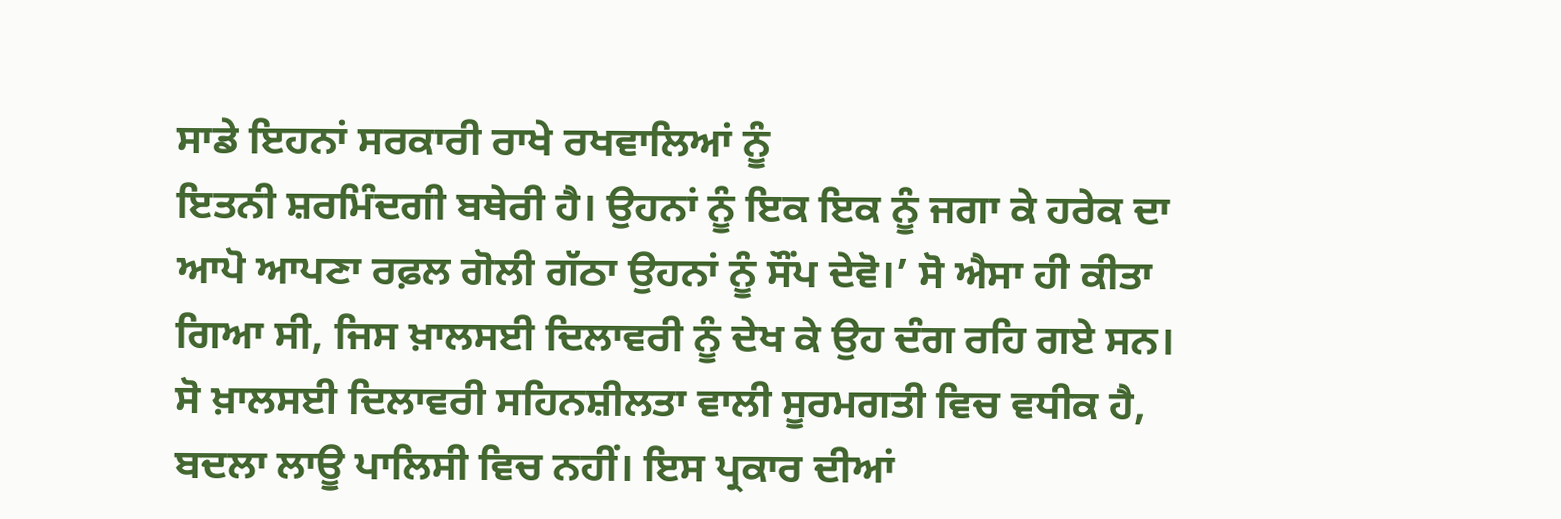ਸਾਡੇ ਇਹਨਾਂ ਸਰਕਾਰੀ ਰਾਖੇ ਰਖਵਾਲਿਆਂ ਨੂੰ
ਇਤਨੀ ਸ਼ਰਮਿੰਦਗੀ ਬਥੇਰੀ ਹੈ। ਉਹਨਾਂ ਨੂੰ ਇਕ ਇਕ ਨੂੰ ਜਗਾ ਕੇ ਹਰੇਕ ਦਾ ਆਪੋ ਆਪਣਾ ਰਫ਼ਲ ਗੋਲੀ ਗੱਠਾ ਉਹਨਾਂ ਨੂੰ ਸੌਂਪ ਦੇਵੋ।’ ਸੋ ਐਸਾ ਹੀ ਕੀਤਾ ਗਿਆ ਸੀ, ਜਿਸ ਖ਼ਾਲਸਈ ਦਿਲਾਵਰੀ ਨੂੰ ਦੇਖ ਕੇ ਉਹ ਦੰਗ ਰਹਿ ਗਏ ਸਨ। ਸੋ ਖ਼ਾਲਸਈ ਦਿਲਾਵਰੀ ਸਹਿਨਸ਼ੀਲਤਾ ਵਾਲੀ ਸੂਰਮਗਤੀ ਵਿਚ ਵਧੀਕ ਹੈ, ਬਦਲਾ ਲਾਊ ਪਾਲਿਸੀ ਵਿਚ ਨਹੀਂ। ਇਸ ਪ੍ਰਕਾਰ ਦੀਆਂ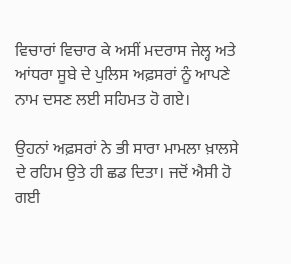ਵਿਚਾਰਾਂ ਵਿਚਾਰ ਕੇ ਅਸੀਂ ਮਦਰਾਸ ਜੇਲ੍ਹ ਅਤੇ ਆਂਧਰਾ ਸੂਬੇ ਦੇ ਪੁਲਿਸ ਅਫ਼ਸਰਾਂ ਨੂੰ ਆਪਣੇ ਨਾਮ ਦਸਣ ਲਈ ਸਹਿਮਤ ਹੋ ਗਏ।

ਉਹਨਾਂ ਅਫ਼ਸਰਾਂ ਨੇ ਭੀ ਸਾਰਾ ਮਾਮਲਾ ਖ਼ਾਲਸੇ ਦੇ ਰਹਿਮ ਉਤੇ ਹੀ ਛਡ ਦਿਤਾ। ਜਦੋਂ ਐਸੀ ਹੋ ਗਈ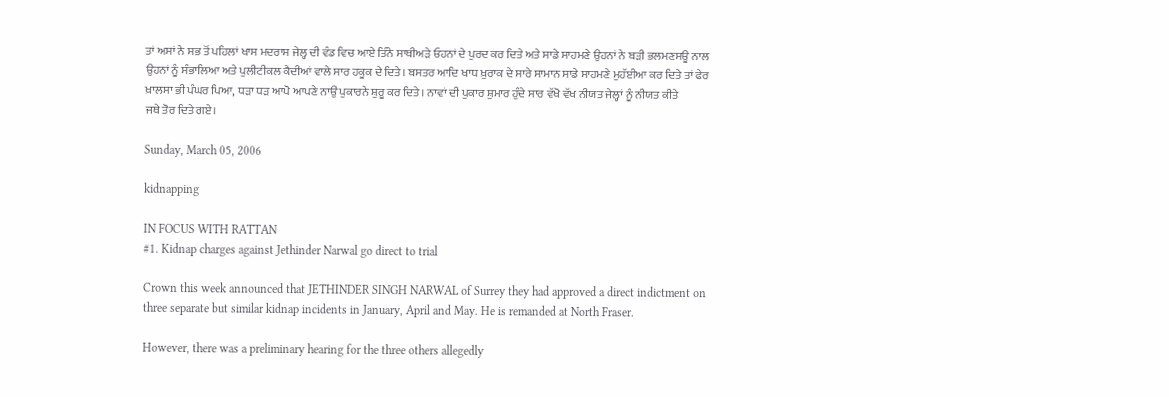ਤਾਂ ਅਸਾਂ ਨੇ ਸਭ ਤੋਂ ਪਹਿਲਾਂ ਖਾਸ ਮਦਰਾਸ ਜੇਲ੍ਹ ਦੀ ਵੰਡ ਵਿਚ ਆਏ ਤਿੰਨੇ ਸਾਥੀਅੜੇ ਓਹਨਾਂ ਦੇ ਪੁਰਦ ਕਰ ਦਿਤੇ ਅਤੇ ਸਾਡੇ ਸਾਹਮਣੇ ਉਹਨਾਂ ਨੇ ਬੜੀ ਭਲਮਣਸਊ ਨਾਲ ਉਹਨਾਂ ਨੂੰ ਸੰਭਾਲਿਆ ਅਤੇ ਪੁਲੀਟੀਕਲ ਕੈਦੀਆਂ ਵਾਲੇ ਸਾਰ ਹਕੂਕ ਦੇ ਦਿਤੇ। ਬਸਤਰ ਆਦਿ ਖਾਧ ਖ਼ੁਰਾਕ ਦੇ ਸਾਰੇ ਸਾਮਾਨ ਸਾਡੇ ਸਾਹਮਣੇ ਮੁਹੱਈਆ ਕਰ ਦਿਤੇ ਤਾਂ ਫੇਰ ਖ਼ਾਲਸਾ ਭੀ ਪੰਘਰ ਪਿਆ, ਧੜਾ ਧੜ ਆਪੋ ਆਪਣੇ ਨਾਉਂ ਪੁਕਾਰਨੇ ਸ਼ੁਰੂ ਕਰ ਦਿਤੇ। ਨਾਵਾਂ ਦੀ ਪੁਕਾਰ ਸ਼ੁਮਾਰ ਹੁੰਦੇ ਸਾਰ ਵੱਖੋ ਵੱਖ ਨੀਯਤ ਜੇਲ੍ਹਾਂ ਨੂੰ ਨੀਯਤ ਕੀਤੇ
ਜਥੇ ਤੋਰ ਦਿਤੇ ਗਏ।

Sunday, March 05, 2006

kidnapping

IN FOCUS WITH RATTAN
#1. Kidnap charges against Jethinder Narwal go direct to trial

Crown this week announced that JETHINDER SINGH NARWAL of Surrey they had approved a direct indictment on three separate but similar kidnap incidents in January, April and May. He is remanded at North Fraser.

However, there was a preliminary hearing for the three others allegedly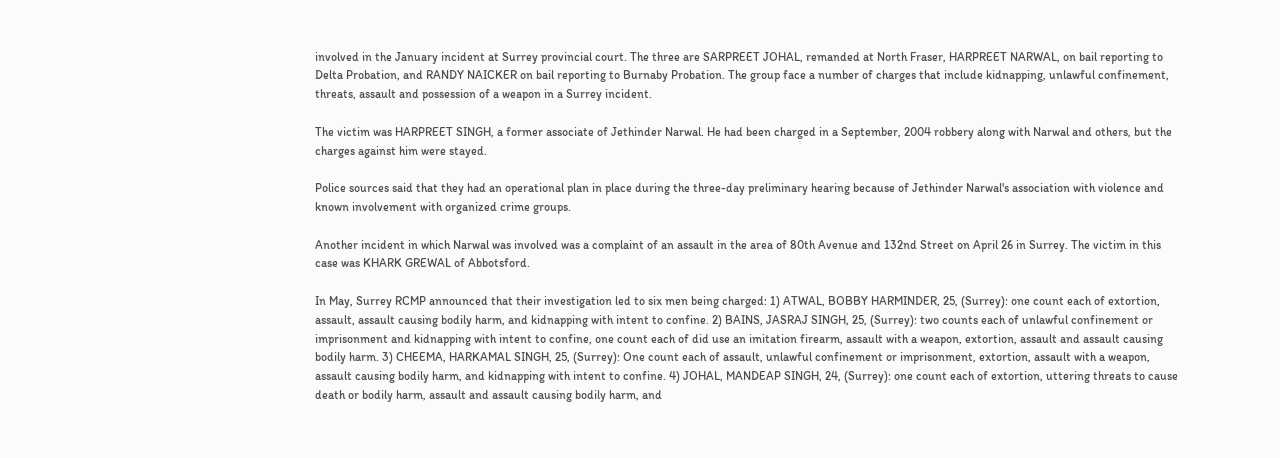involved in the January incident at Surrey provincial court. The three are SARPREET JOHAL, remanded at North Fraser, HARPREET NARWAL, on bail reporting to Delta Probation, and RANDY NAICKER on bail reporting to Burnaby Probation. The group face a number of charges that include kidnapping, unlawful confinement, threats, assault and possession of a weapon in a Surrey incident.

The victim was HARPREET SINGH, a former associate of Jethinder Narwal. He had been charged in a September, 2004 robbery along with Narwal and others, but the charges against him were stayed.

Police sources said that they had an operational plan in place during the three-day preliminary hearing because of Jethinder Narwal's association with violence and known involvement with organized crime groups.

Another incident in which Narwal was involved was a complaint of an assault in the area of 80th Avenue and 132nd Street on April 26 in Surrey. The victim in this case was KHARK GREWAL of Abbotsford.

In May, Surrey RCMP announced that their investigation led to six men being charged: 1) ATWAL, BOBBY HARMINDER, 25, (Surrey): one count each of extortion, assault, assault causing bodily harm, and kidnapping with intent to confine. 2) BAINS, JASRAJ SINGH, 25, (Surrey): two counts each of unlawful confinement or imprisonment and kidnapping with intent to confine, one count each of did use an imitation firearm, assault with a weapon, extortion, assault and assault causing bodily harm. 3) CHEEMA, HARKAMAL SINGH, 25, (Surrey): One count each of assault, unlawful confinement or imprisonment, extortion, assault with a weapon, assault causing bodily harm, and kidnapping with intent to confine. 4) JOHAL, MANDEAP SINGH, 24, (Surrey): one count each of extortion, uttering threats to cause death or bodily harm, assault and assault causing bodily harm, and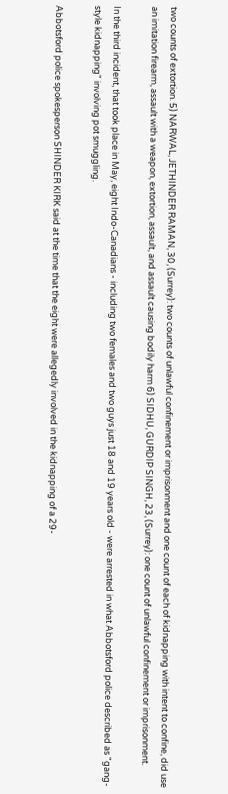two counts of extortion. 5) NARWAL, JETHINDER RAMAN, 30, (Surrey): two counts of unlawful confinement or imprisonment and one count of each of kidnapping with intent to confine, did use an imitation firearm, assault with a weapon, extortion, assault, and assault causing bodily harm 6) SIDHU, GURDIP SINGH, 23, (Surrey): one count of unlawful confinement or imprisonment.

In the third incident, that took place in May, eight Indo-Canadians - including two females and two guys just 18 and 19 years old - were arrested in what Abbotsford police described as "gang-style kidnapping" involving pot smuggling.

Abbotsford police spokesperson SHINDER KIRK said at the time that the eight were allegedly involved in the kidnapping of a 29-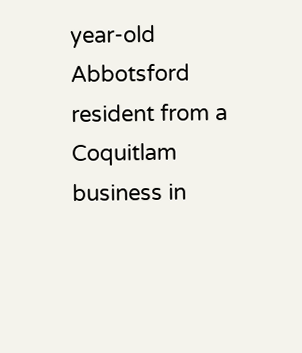year-old Abbotsford resident from a Coquitlam business in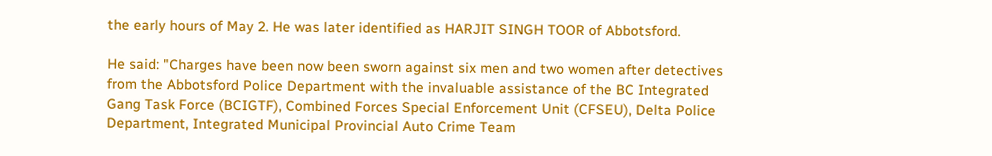the early hours of May 2. He was later identified as HARJIT SINGH TOOR of Abbotsford.

He said: "Charges have been now been sworn against six men and two women after detectives from the Abbotsford Police Department with the invaluable assistance of the BC Integrated Gang Task Force (BCIGTF), Combined Forces Special Enforcement Unit (CFSEU), Delta Police Department, Integrated Municipal Provincial Auto Crime Team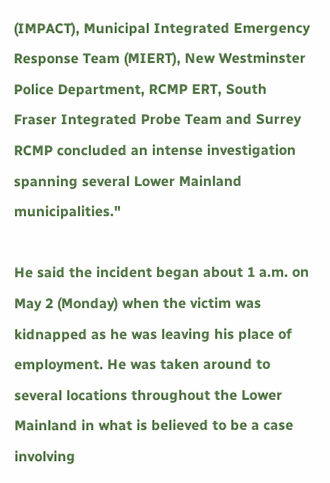(IMPACT), Municipal Integrated Emergency Response Team (MIERT), New Westminster Police Department, RCMP ERT, South Fraser Integrated Probe Team and Surrey RCMP concluded an intense investigation spanning several Lower Mainland municipalities."

He said the incident began about 1 a.m. on May 2 (Monday) when the victim was kidnapped as he was leaving his place of employment. He was taken around to several locations throughout the Lower Mainland in what is believed to be a case involving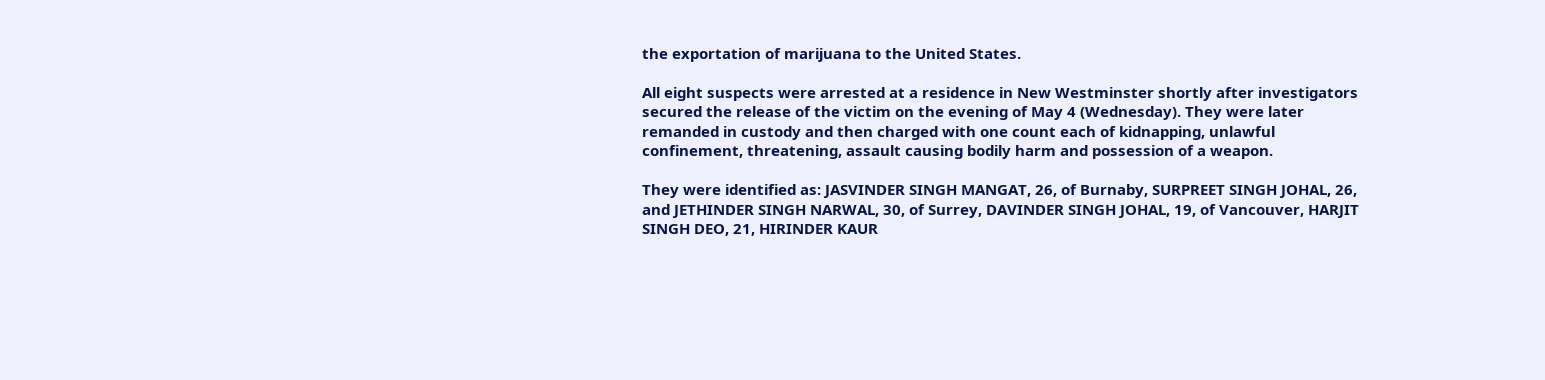the exportation of marijuana to the United States.

All eight suspects were arrested at a residence in New Westminster shortly after investigators secured the release of the victim on the evening of May 4 (Wednesday). They were later remanded in custody and then charged with one count each of kidnapping, unlawful confinement, threatening, assault causing bodily harm and possession of a weapon.

They were identified as: JASVINDER SINGH MANGAT, 26, of Burnaby, SURPREET SINGH JOHAL, 26, and JETHINDER SINGH NARWAL, 30, of Surrey, DAVINDER SINGH JOHAL, 19, of Vancouver, HARJIT SINGH DEO, 21, HIRINDER KAUR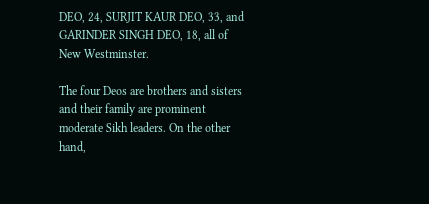DEO, 24, SURJIT KAUR DEO, 33, and GARINDER SINGH DEO, 18, all of New Westminster.

The four Deos are brothers and sisters and their family are prominent moderate Sikh leaders. On the other hand,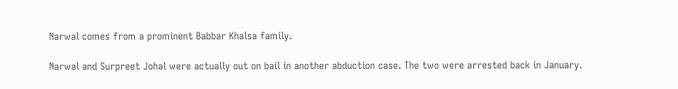Narwal comes from a prominent Babbar Khalsa family.

Narwal and Surpreet Johal were actually out on bail in another abduction case. The two were arrested back in January.